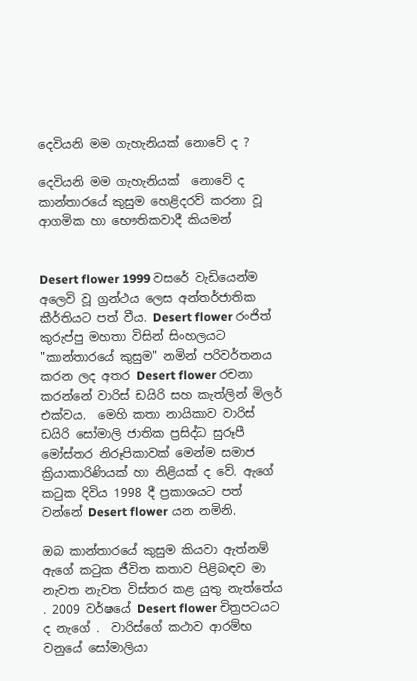දෙවියනි මම ගැහැනියක් නොවේ ද ?

දෙවියනි මම ගැහැනියක්  නොවේ ද
කාන්තාරයේ කුසුම හෙළිදරව් කරනා වූ ආගමික හා භෞතිකවාදී කියමන්


Desert flower 1999 වසරේ වැඩියෙන්ම අලෙවි වූ ග්‍රන්ථය ලෙස අන්තර්ජාතික කීර්තියට පත් වීය. Desert flower රංජිත් කුරුප්පු මහතා විසින් සිංහලයට "කාන්තාරයේ කුසුම" නමින් පරිවර්තනය කරන ලද අතර Desert flower රචනා කරන්නේ වාරිස් ඩයිරි සහ කැත්ලින් මිලර් එක්වය.  මෙහි කතා නායිකාව වාරිස් ඩයිරි සෝමාලි ජාතික ප්‍රසිද්ධ සුරූපී මෝස්තර නිරූපිකාවක් මෙන්ම සමාජ ක්‍රියාකාරිණියක් හා නිළියක් ද වේ. ඇගේ කටුක දිවිය 1998 දී ප්‍රකාශයට පත් වන්නේ Desert flower යන නමිනි.

ඔබ කාන්තාරයේ කුසුම කියවා ඇත්නම් ඇගේ කටුක ජීවිත කතාව පිළිබඳව මා නැවත නැවත විස්තර කළ යුතු නැත්තේය . 2009 වර්ෂයේ Desert flower චිත්‍රපටයට ද නැගේ .  වාරිස්ගේ කථාව ආරම්භ වනුයේ සෝමාලියා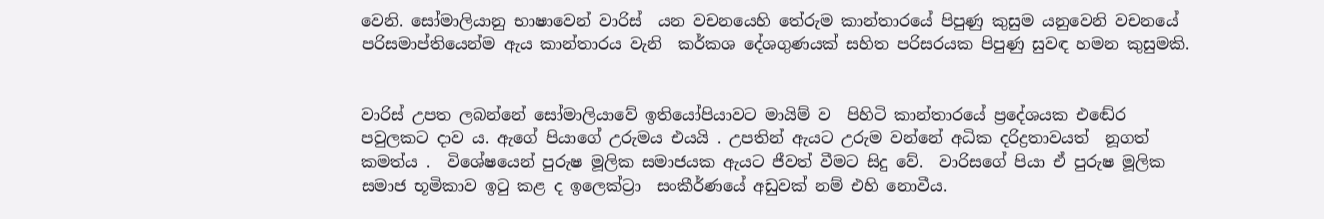වෙනි. සෝමාලියානු භාෂාවෙන් වාරිස්  යන වචනයෙහි තේරුම කාන්තාරයේ පිපුණු කුසුම යනුවෙනි වචනයේ පරිසමාප්තියෙන්ම ඇය කාන්තාරය වැනි  කර්කශ දේශගුණයක් සහිත පරිසරයක පිපුණු සුවඳ හමන කුසුමකි.


වාරිස් උපත ලබන්නේ සෝමාලියාවේ ඉතියෝපියාවට මායිම් ව  පිහිටි කාන්තාරයේ ප්‍රදේශයක එඬේර පවුලකට දාව ය. ඇගේ පියාගේ උරුමය එයයි . උපතින් ඇයට උරුම වන්නේ අධික දරිද්‍රතාවයත්  නූගත් කමත්ය .  විශේෂයෙන් පුරුෂ මූලික සමාජයක ඇයට ජීවත් වීමට සිදු වේ.  වාරිසගේ පියා ඒ පුරුෂ මූලික සමාජ භූමිකාව ඉටු කළ ද ඉලෙක්‍ට්‍රා  සංකීර්ණයේ අඩුවක් නම් එහි නොවීය.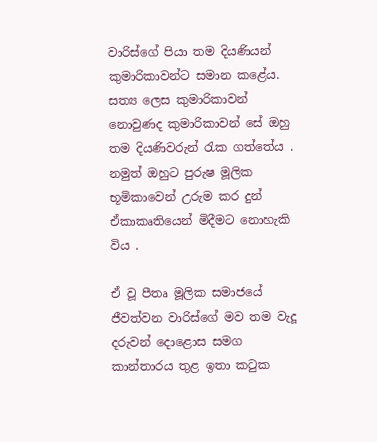වාරිස්ගේ පියා තම දියණියන් කුමාරිකාවන්ට සමාන කළේය. සත්‍ය ලෙස කුමාරිකාවන් නොවුණද කුමාරිකාවන් සේ ඔහු තම දියණිවරුන් රැක ගත්තේය . නමුත් ඔහුට පුරුෂ මූලික භූමිකාවෙන් උරුම කර දුන් ඒකාකෘතියෙන් මිදීමට නොහැකි විය .

ඒ වූ පීතෘ මූලික සමාජයේ ජීවත්වන වාරිස්ගේ මව තම වැදූ දරුවන් දොළොස සමග කාන්තාරය තුළ ඉතා කටුක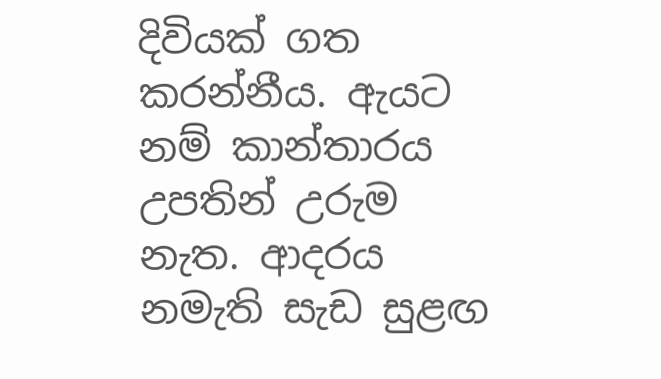දිවියක් ගත කරන්නීය. ඇයට නම් කාන්තාරය උපතින් උරුම නැත. ආදරය නමැති සැඩ සුළඟ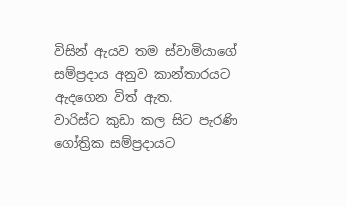විසින් ඇයව තම ස්වාමියාගේ සම්ප්‍රදාය අනුව කාන්තාරයට ඇදගෙන විත් ඇත.
වාරිස්ට කුඩා කල සිට පැරණි ගෝත්‍රික සම්ප්‍රදායට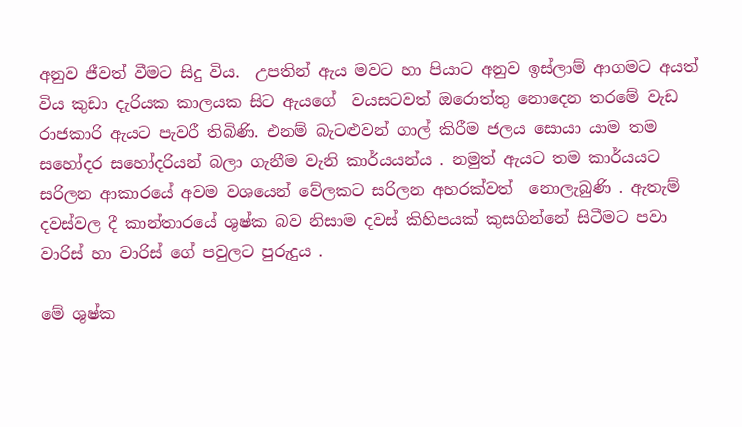අනුව ජීවත් වීමට සිදු විය.  උපතින් ඇය මවට හා පියාට අනුව ඉස්ලාම් ආගමට අයත් විය කුඩා දැරියක කාලයක සිට ඇයගේ  වයසටවත් ඔරොත්තු නොදෙන තරමේ වැඩ රාජකාරි ඇයට පැවරී තිබිණි. එනම් බැටළුවන් ගාල් කිරීම ජලය සොයා යාම තම සහෝදර සහෝදරියන් බලා ගැනීම වැනි කාර්යයන්ය . නමුත් ඇයට තම කාර්යයට සරිලන ආකාරයේ අවම වශයෙන් වේලකට සරිලන අහරක්වත්  නොලැබුණි . ඇතැම් දවස්වල දී කාන්තාරයේ ශුෂ්ක බව නිසාම දවස් කිහිපයක් කුසගින්නේ සිටීමට පවා වාරිස් හා වාරිස් ගේ පවුලට පුරුදුය .

මේ ශුෂ්ක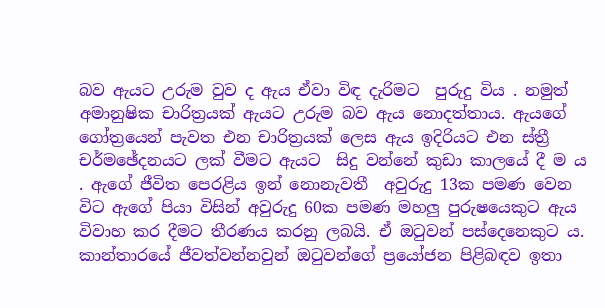බව ඇයට උරුම වුව ද ඇය ඒවා විඳ දැරිමට  පුරුදු විය . නමුත් අමානුෂික චාරිත්‍රයක් ඇයට උරුම බව ඇය නොදත්තාය. ඇයගේ ගෝත්‍රයෙන් පැවත එන චාරිත්‍රයක් ලෙස ඇය ඉදිරියට එන ස්ත්‍රී චර්මඡේදනයට ලක් වීමට ඇයට  සිදු වන්නේ කුඩා කාලයේ දී ම ය . ඇගේ ජීවිත පෙරළිය ඉන් නොනැවතී  අවුරුදු 13ක පමණ වෙන විට ඇගේ පියා විසින් අවුරුදු 60ක පමණ මහලු පුරුෂයෙකුට ඇය විවාහ කර දීමට තීරණය කරනු ලබයි. ඒ ඔටුවන් පස්දෙනෙකුට ය. කාන්තාරයේ ජීවත්වන්නවුන් ඔටුවන්ගේ ප්‍රයෝජන පිළිබඳව ඉතා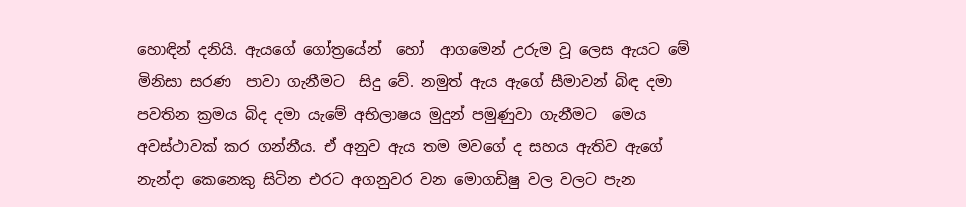හොඳින් දනියි. ඇයගේ ගෝත්‍රයේන්  හෝ  ආගමෙන් උරුම වූ ලෙස ඇයට මේ මිනිසා සරණ  පාවා ගැනීමට  සිදු වේ. නමුත් ඇය ඇගේ සීමාවන් බිඳ දමා පවතින ක්‍රමය බිද දමා යැමේ අභිලාෂය මුදුන් පමුණුවා ගැනීමට  මෙය අවස්ථාවක් කර ගන්නීය. ඒ අනුව ඇය තම මවගේ ද සහය ඇතිව ඇගේ නැන්දා කෙනෙකු සිටින එරට අගනුවර වන මොගඩිෂු වල වලට පැන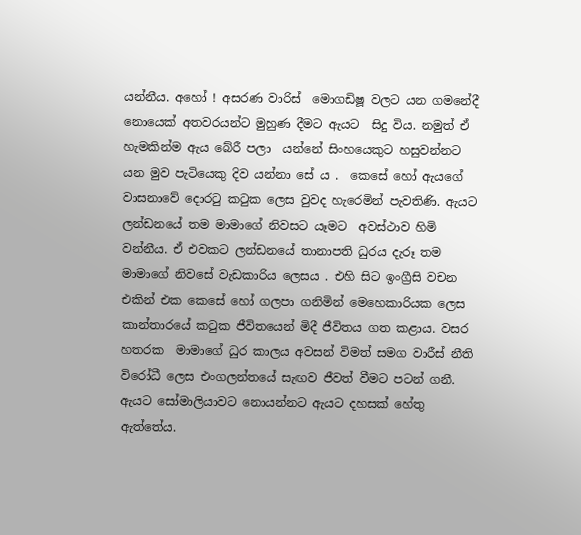යන්නීය. අහෝ ! අසරණ වාරිස්  මොගඩිෂූ වලට යන ගමනේදී නොයෙක් අතවරයන්ට මුහුණ දීමට ඇයට  සිදු විය. නමුත් ඒ හැමකින්ම ඇය බේරී පලා  යන්නේ සිංහයෙකුට හසුවන්නට යන මුව පැටියෙකු දිව යන්නා සේ ය .  කෙසේ හෝ ඇයගේ වාසනාවේ දොරටු කටුක ලෙස වුවද හැරෙමින් පැවතිණි. ඇයට ලන්ඩනයේ තම මාමාගේ නිවසට යෑමට  අවස්ථාව හිමි වන්නීය. ඒ එවකට ලන්ඩනයේ තානාපති ධුරය දැරූ තම මාමාගේ නිවසේ වැඩකාරිය ලෙසය . එහි සිට ඉංග්‍රීසි වචන එකින් එක කෙසේ හෝ ගලපා ගනිමින් මෙහෙකාරියක ලෙස කාන්තාරයේ කටුක ජීවිතයෙන් මිදී ජීවිතය ගත කළාය. වසර හතරක  මාමාගේ ධුර කාලය අවසන් විමත් සමග වාරීස් නීති විරෝධී ලෙස එංගලන්තයේ සැඟව ජීවත් වීමට පටන් ගනී. ඇයට සෝමාලියාවට නොයන්නට ඇයට දහසක් හේතු ඇත්තේය.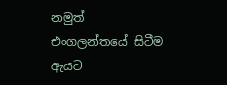නමුත් එංගලන්තයේ සිටීම ඇයට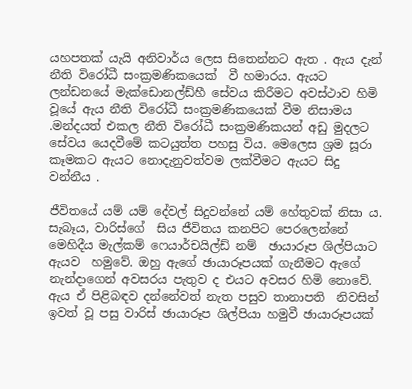යහපතක් යැයි අනිවාර්ය ලෙස සිතෙන්නට ඇත . ඇය දැන් නීති විරෝධී සංක්‍රමණිකයෙක්  වී හමාරය. ඇයට ලන්ඩනයේ මැක්ඩොනල්ඩ්හී සේවය කිරීමට අවස්ථාව හිමි වූයේ ඇය නීති විරෝධී සංක්‍රමණිකයෙක් වීම නිසාමය .මන්දයත් එකල නීති විරෝධී සංක්‍රමණිකයන් අඩු මුදලට සේවය යෙදවීමේ කටයුත්ත පහසු විය. මෙලෙස ශ්‍රම සූරා කෑමකට ඇයට නොදැනුවත්වම ලක්වීමට ඇයට සිදු වන්නීය .

ජීවිතයේ යම් යම් දේවල් සිදුවන්නේ යම් හේතුවක් නිසා ය. සැබෑය, වාරිස්ගේ  සිය ජීවිතය කනපිට පෙරලෙන්නේ මෙහිදීය මැල්කම් ෆෙයාර්චයිල්ඩ් නම්  ඡායාරූප ශිල්පියාට ඇයව  හමුවේ. ඔහු ඇගේ ඡායාරූපයක් ගැනීමට ඇගේ නැන්දාගෙන් අවසරය පැතුව ද එයට අවසර හිමි නොවේ. ඇය ඒ පිළිබඳව දන්නේවත් නැත පසුව තානාපති  නිවසින් ඉවත් වූ පසු වාරිස් ඡායාරූප ශිල්පියා හමුවී ඡායාරූපයක්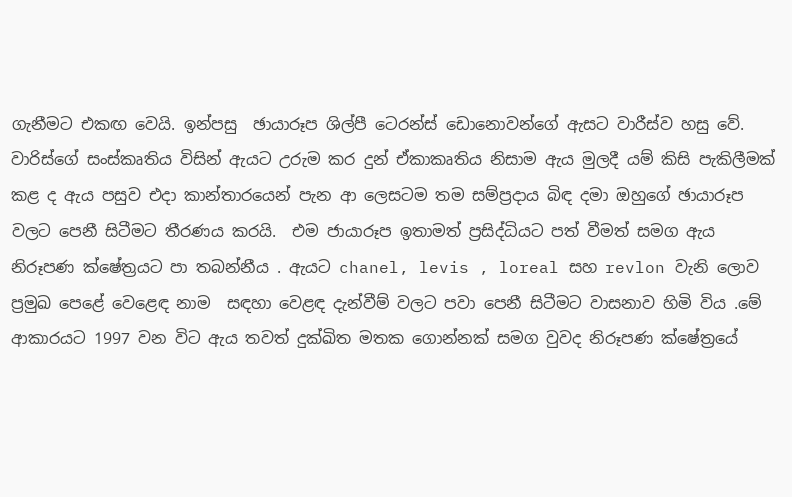ගැනීමට එකඟ වෙයි. ඉන්පසු  ඡායාරූප ශිල්පී ටෙරන්ස් ඩොනොවන්ගේ ඇසට වාරීස්ව හසු වේ. වාරිස්ගේ සංස්කෘතිය විසින් ඇයට උරුම කර දුන් ඒකාකෘතිය නිසාම ඇය මුලදී යම් කිසි පැකිලීමක් කළ ද ඇය පසුව එදා කාන්තාරයෙන් පැන ආ ලෙසටම තම සම්ප්‍රදාය බිඳ දමා ඔහුගේ ඡායාරූප වලට පෙනී සිටීමට තීරණය කරයි.  එම ජායාරූප ඉතාමත් ප්‍රසිද්ධියට පත් වීමත් සමග ඇය නිරූපණ ක්ෂේත්‍රයට පා තබන්නීය . ඇයට chanel, levis , loreal සහ revlon වැනි ලොව ප්‍රමුඛ පෙළේ වෙළෙඳ නාම  සඳහා වෙළඳ දැන්වීම් වලට පවා පෙනී සිටීමට වාසනාව හිමි විය .මේ ආකාරයට 1997 වන විට ඇය තවත් දුක්ඛිත මතක ගොන්නක් සමග වුවද නිරූපණ ක්ෂේත්‍රයේ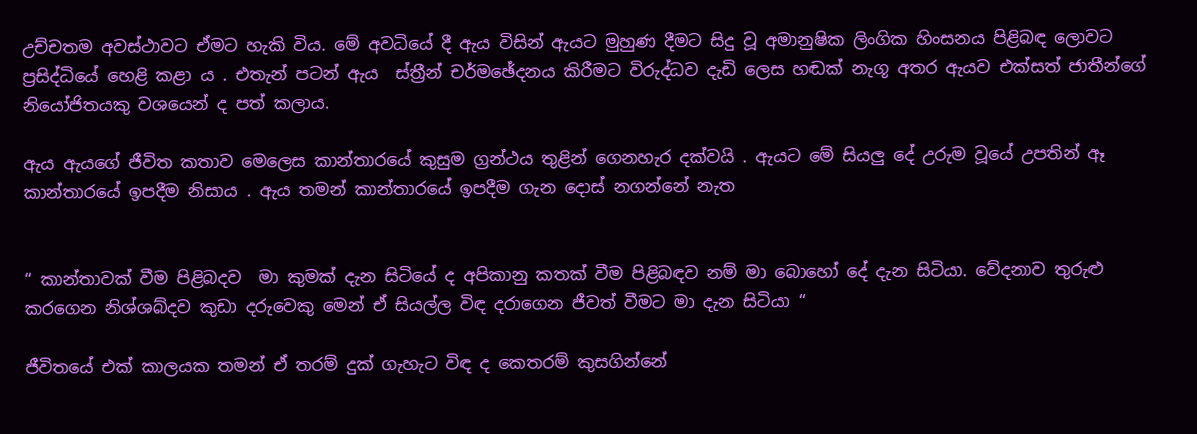උච්චතම අවස්ථාවට ඒමට හැකි විය. මේ අවධියේ දී ඇය විසින් ඇයට මුහුණ දීමට සිදු වූ අමානුෂික ලිංගික හිංසනය පිළිබඳ ලොවට ප්‍රසිද්ධියේ හෙළි කළා ය . එතැන් පටන් ඇය  ස්ත්‍රීන් චර්මඡේදනය කිරීමට විරුද්ධව දැඩි ලෙස හඬක් නැගූ අතර ඇයව එක්සත් ජාතීන්ගේ නියෝජිතයකු වශයෙන් ද පත් කලාය.

ඇය ඇයගේ ජීවිත කතාව මෙලෙස කාන්තාරයේ කුසුම ග්‍රන්ථය තුළින් ගෙනහැර දක්වයි . ඇයට මේ සියලු දේ උරුම වූයේ උපතින් ඈ කාන්තාරයේ ඉපදීම නිසාය . ඇය තමන් කාන්තාරයේ ඉපදීම ගැන දොස් නගන්නේ නැත


“ කාන්තාවක් වීම පිළිබදව  මා කුමක් දැන සිටියේ ද අපිකානු කතක් වීම පිළිබඳව නම් මා බොහෝ දේ දැන සිටියා. වේදනාව තුරුළු කරගෙන නිශ්ශබ්දව කුඩා දරුවෙකු මෙන් ඒ සියල්ල විඳ දරාගෙන ජීවත් වීමට මා දැන සිටියා “

ජීවිතයේ එක් කාලයක තමන් ඒ තරම් දුක් ගැහැට විඳ ද කෙතරම් කුසගින්නේ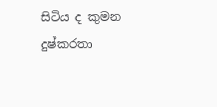සිටිය ද කුමන දුෂ්කරතා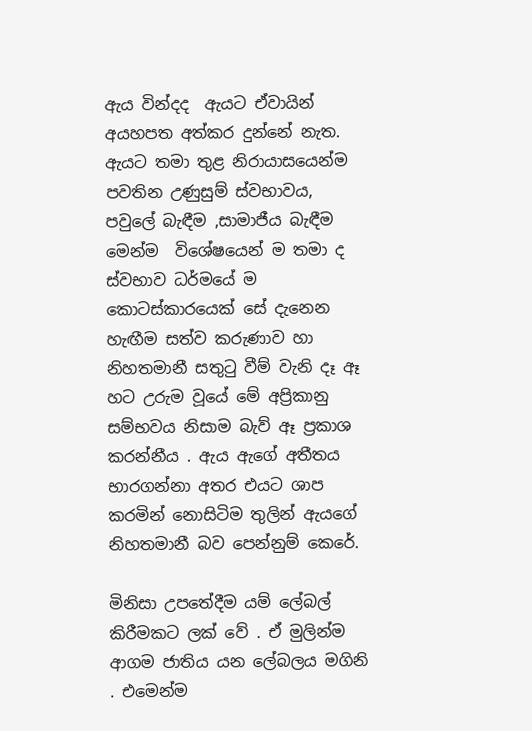ඇය වින්දද  ඇයට ඒවායින් අයහපත අත්කර දුන්නේ නැත. ඇයට තමා තුළ නිරායාසයෙන්ම පවතින උණුසුම් ස්වභාවය, පවුලේ බැඳීම ,සාමාජීය බැඳීම මෙන්ම  විශේෂයෙන් ම තමා ද ස්වභාව ධර්මයේ ම කොටස්කාරයෙක් සේ දැනෙන හැඟීම සත්ව කරුණාව හා නිහතමානී සතුටු වීම් වැනි දෑ ඈ හට උරුම වූයේ මේ අප්‍රිකානු සම්භවය නිසාම බැව් ඈ ප්‍රකාශ කරන්නීය . ඇය ඇගේ අතීතය භාරගන්නා අතර එයට ශාප කරමින් නොසිටිම තුලින් ඇයගේ නිහතමානී බව පෙන්නුම් කෙරේ.

මිනිසා උපතේදීම යම් ලේබල් කිරීමකට ලක් වේ . ඒ මුලින්ම ආගම ජාතිය යන ලේබලය මගිනි . එමෙන්ම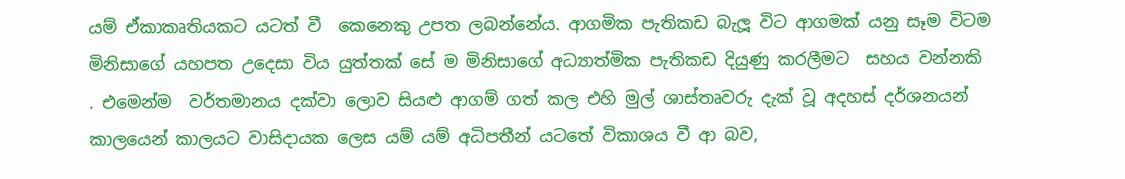යම් ඒකාකෘතියකට යටත් වී  කෙනෙකු උපත ලබන්නේය. ආගමික පැතිකඩ බැලූ විට ආගමක් යනු සෑම විටම  මිනිසාගේ යහපත උදෙසා විය යුත්තක් සේ ම මිනිසාගේ අධ්‍යාත්මික පැතිකඩ දියුණු කරලීමට  සහය වන්නකි . එමෙන්ම  වර්තමානය දක්වා ලොව සියළු ආගම් ගත් කල එහි මුල් ශාස්තෘවරු දැක් වූ අදහස් දර්ශනයන් කාලයෙන් කාලයට වාසිදායක ලෙස යම් යම් අධිපතීන් යටතේ විකාශය වී ආ බව,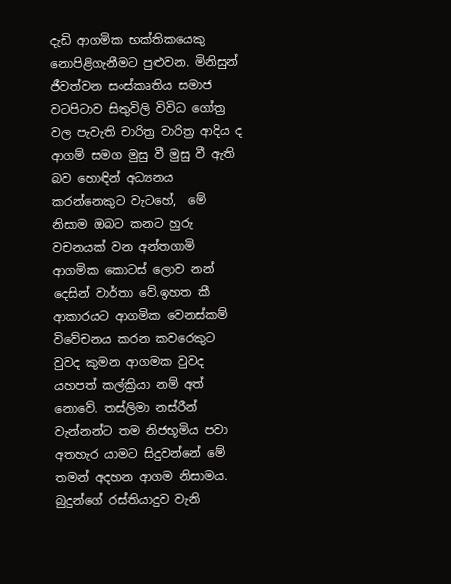දැඩි ආගමික භක්තිකයෙකු නොපිළිගැනීමට පුළුවන. මිනිසුන් ජීවත්වන සංස්කෘතිය සමාජ වටපිටාව සිතුවිලි විවිධ ගෝත්‍ර වල පැවැති චාරිත්‍ර වාරිත්‍ර ආදිය ද ආගම් සමග මුසු වී මුසු වී ඇති බව හොඳින් අධ්‍යනය කරන්නෙකුට වැටහේ,  මේ නිසාම ඔබට කනට හුරු වචනයක් වන අන්තගාමි ආගමික කොටස් ලොව නන් දෙසින් වාර්තා වේ.ඉහත කී ආකාරයට ආගමික වෙනස්කම් විවේචනය කරන කවරෙකුට වුවද කුමන ආගමක වුවද යහපත් කල්ක්‍රියා නම් අත් නොවේ. තස්ලිමා නස්රීන් වැන්නන්ට තම නිජභූමිය පවා අතහැර යාමට සිදුවන්නේ මේ තමන් අදහන ආගම නිසාමය. බුදුන්ගේ රස්තියාදුව වැනි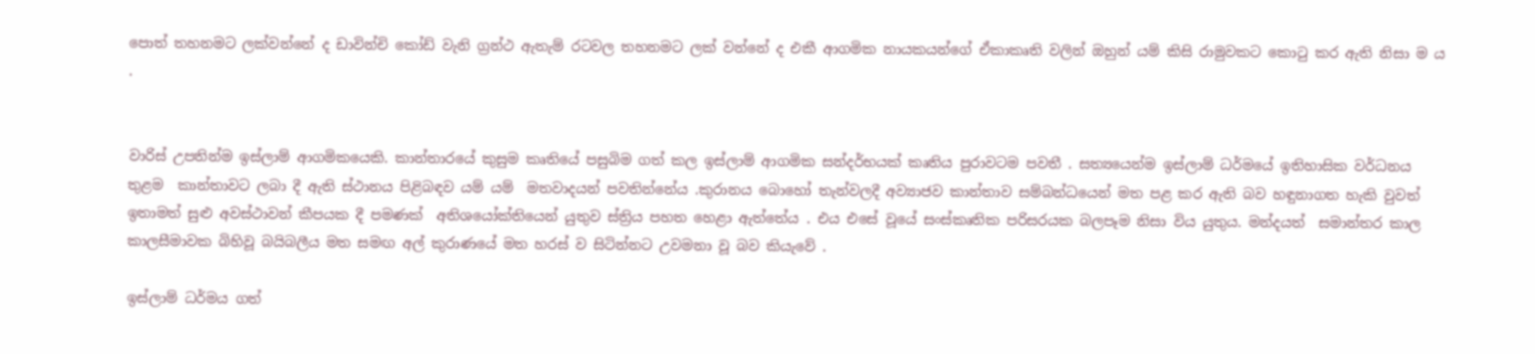පොත් තහනමට ලක්වන්නේ ද ඩාවින්චි කෝඩ් වැනි ග්‍රන්ථ ඇතැම් රටවල තහනමට ලක් වන්නේ ද එකී ආගමික නායකයන්ගේ ඒකාකෘති වලින් ඔහුන් යම් කිසි රාමුවකට කොටු කර ඇති නිසා ම ය .


වාරිස් උපතින්ම ඉස්ලාම් ආගමිකයෙකි. කාන්තාරයේ කුසුම කෘතියේ පසුබිම ගත් කල ඉස්ලාම් ආගමික සන්දර්භයක් කෘතිය පුරාවටම පවතී . සත්‍යයෙන්ම ඉස්ලාම් ධර්මයේ ඉතිහාසික වර්ධනය තුළම  කාන්තාවට ලබා දී ඇති ස්ථානය පිළිබඳව යම් යම්  මතවාදයන් පවතින්නේය .කුරානය බොහෝ තැන්වලදී අව්‍යාජව කාන්තාව සම්බන්ධයෙන් මත පළ කර ඇති බව හඳුනාගත හැකි වුවත් ඉතාමත් සුළු අවස්ථාවන් කීපයක දී පමණක්  අතිශයෝක්තියෙන් යුතුව ස්ත්‍රිය පහත හෙළා ඇත්තේය . එය එසේ වූයේ සංස්කෘතික පරිසරයක බලපෑම නිසා විය යුතුය. මන්දයත්  සමාන්තර කාල කාලසීමාවක බිහිවූ බයිබලීය මත සමඟ අල් කුරාණයේ මත හරස් ව සිටින්නට උවමනා වූ බව කියැවේ .

ඉස්ලාම් ධර්මය ගත්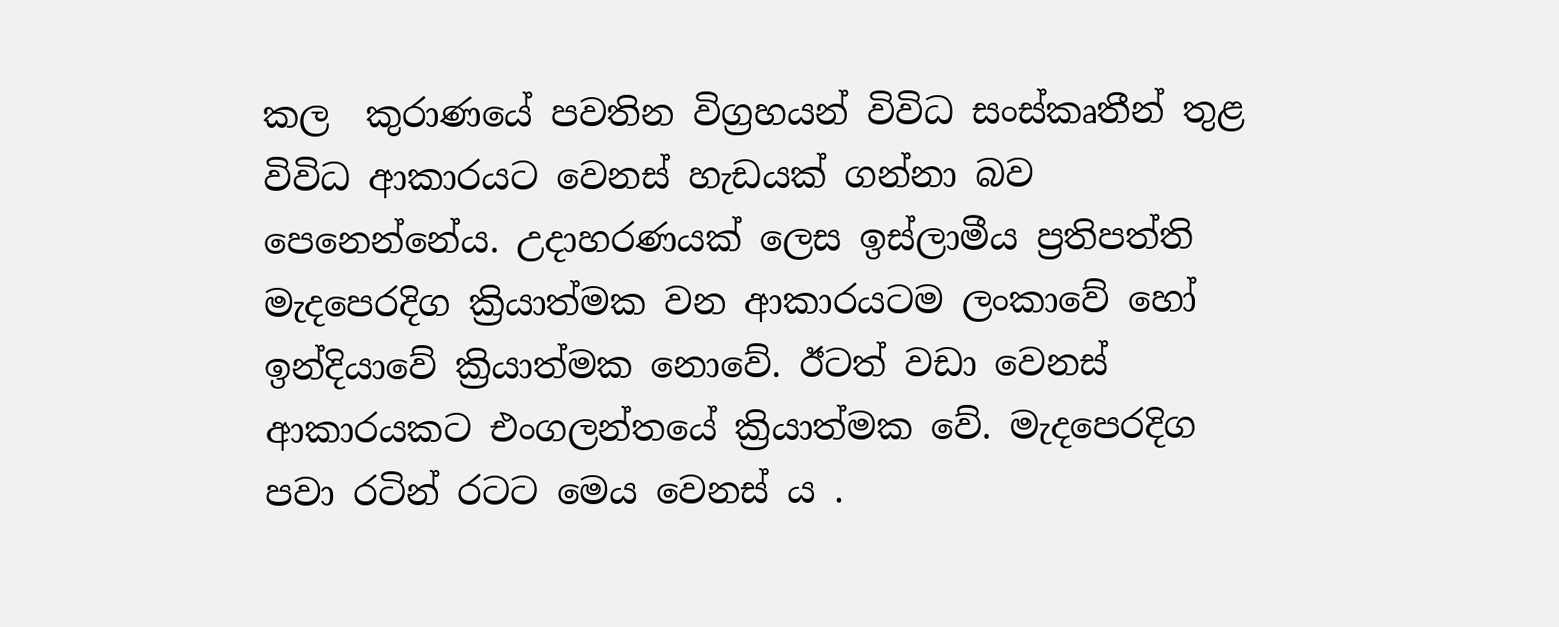කල  කුරාණයේ පවතින විග්‍රහයන් විවිධ සංස්කෘතීන් තුළ විවිධ ආකාරයට වෙනස් හැඩයක් ගන්නා බව පෙනෙන්නේය. උදාහරණයක් ලෙස ඉස්ලාමීය ප්‍රතිපත්ති මැදපෙරදිග ක්‍රියාත්මක වන ආකාරයටම ලංකාවේ හෝ ඉන්දියාවේ ක්‍රියාත්මක නොවේ. ඊටත් වඩා වෙනස් ආකාරයකට එංගලන්තයේ ක්‍රියාත්මක වේ. මැදපෙරදිග පවා රටින් රටට මෙය වෙනස් ය .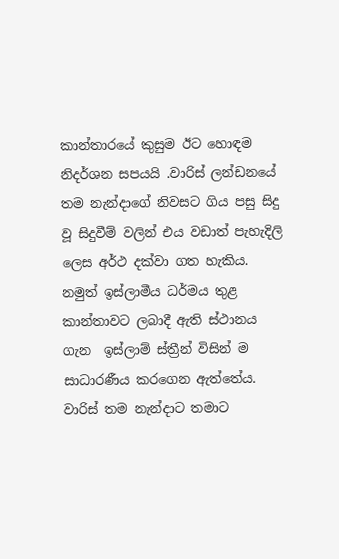කාන්තාරයේ කුසුම ඊට හොඳම නිදර්ශන සපයයි .වාරිස් ලන්ඩනයේ තම නැන්දාගේ නිවසට ගිය පසු සිදු වූ සිදුවීම් වලින් එය වඩාත් පැහැදිලි ලෙස අර්ථ දක්වා ගත හැකිය.  නමුත් ඉස්ලාමීය ධර්මය තුළ කාන්තාවට ලබාදී ඇති ස්ථානය ගැන  ඉස්ලාම් ස්ත්‍රීන් විසින් ම සාධාරණීය කරගෙන ඇත්තේය. වාරිස් තම නැන්දාට තමාට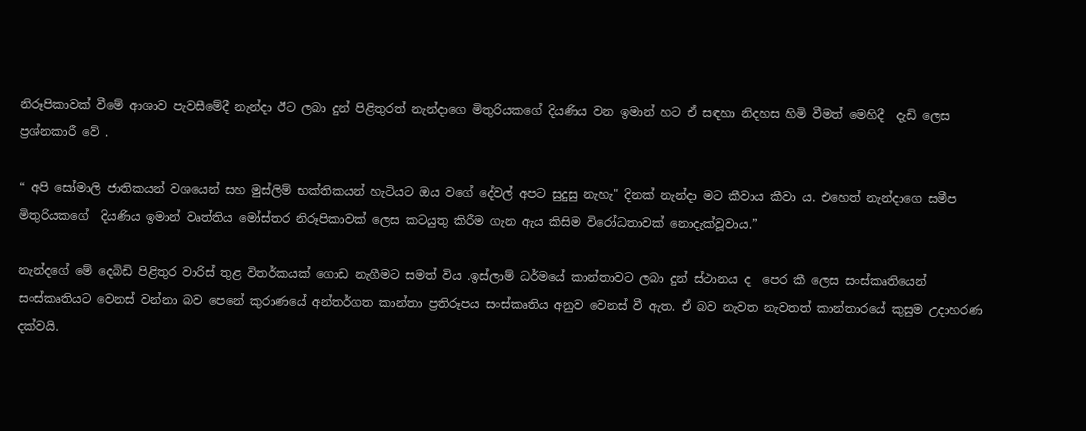නිරූපිකාවක් වීමේ ආශාව පැවසීමේදී නැන්දා ඊට ලබා දුන් පිළිතුරත් නැන්දාගෙ මිතුරියකගේ දියණිය වන ඉමාන් හට ඒ සඳහා නිදහස හිමි වීමත් මෙහිදී  දැඩි ලෙස ප්‍රශ්නකාරී වේ .

“ අපි සෝමාලි ජාතිකයන් වශයෙන් සහ මුස්ලිම් භක්තිකයන් හැටියට ඔය වගේ දේවල් අපට සුදුසු නැහැ" දිනක් නැන්දා මට කීවාය කීවා ය. එහෙත් නැන්දාගෙ සමීප මිතුරියකගේ  දියණිය ඉමාන් වෘත්තිය මෝස්තර නිරූපිකාවක් ලෙස කටයුතු කිරීම ගැන ඇය කිසිම විරෝධතාවක් නොදැක්වූවාය.”

නැන්දගේ මේ දෙබිඩි පිළිතුර වාරිස් තුළ විතර්කයක් ගොඩ නැගීමට සමත් විය .ඉස්ලාම් ධර්මයේ කාන්තාවට ලබා දුන් ස්ථානය ද  පෙර කී ලෙස සංස්කෘතියෙන් සංස්කෘතියට වෙනස් වන්නා බව පෙනේ කුරාණයේ අන්තර්ගත කාන්තා ප්‍රතිරූපය සංස්කෘතිය අනුව වෙනස් වී ඇත. ඒ බව නැවත නැවතත් කාන්තාරයේ කුසුම උදාහරණ දක්වයි.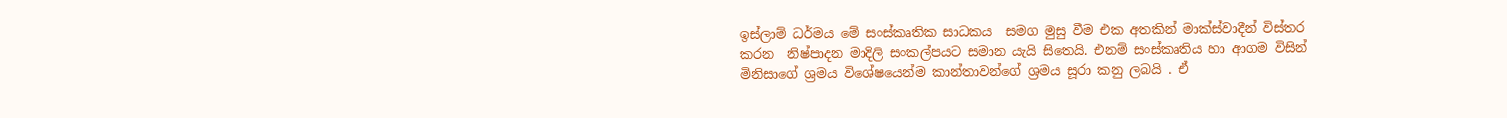ඉස්ලාම් ධර්මය මේ සංස්කෘතික සාධකය  සමග මුසු වීම එක අතකින් මාක්ස්වාදීන් විස්තර කරන  නිෂ්පාදන මාදිලි සංකල්පයට සමාන යැයි සිතෙයි. එනම් සංස්කෘතිය හා ආගම විසින් මිනිසාගේ ශ්‍රමය විශේෂයෙන්ම කාන්තාවන්ගේ ශ්‍රමය සූරා කනු ලබයි . ඒ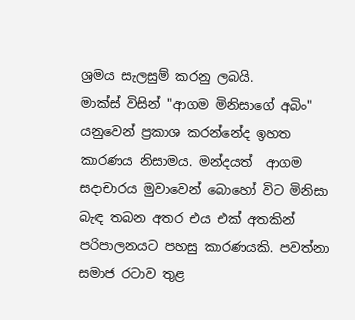ශ්‍රමය සැලසුම් කරනු ලබයි.
මාක්ස් විසින් "ආගම මිනිසාගේ අබිං" යනුවෙන් ප්‍රකාශ කරන්නේද ඉහත කාරණය නිසාමය. මන්දයත්  ආගම සදාචාරය මුවාවෙන් බොහෝ විට මිනිසා බැඳ තබන අතර එය එක් අතකින් පරිපාලනයට පහසු කාරණයකි. පවත්නා සමාජ රටාව තුළ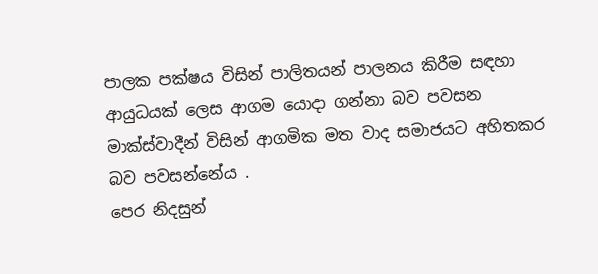පාලක පක්ෂය විසින් පාලිතයන් පාලනය කිරීම සඳහා ආයුධයක් ලෙස ආගම යොදා ගන්නා බව පවසන මාක්ස්වාදීන් විසින් ආගමික මත වාද සමාජයට අහිතකර බව පවසන්නේය .
පෙර නිදසුන්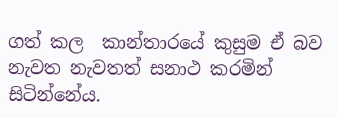ගත් කල  කාන්තාරයේ කුසුම ඒ බව නැවත නැවතත් සනාථ කරමින් සිටින්නේය.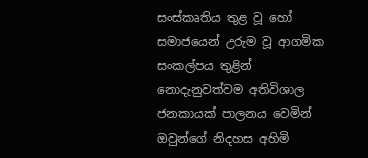සංස්කෘතිය තුළ වූ හෝ සමාජයෙන් උරුම වූ ආගමික සංකල්පය තුළින් නොදැනුවත්වම අතිවිශාල  ජනකායක් පාලනය වෙමින් ඔවුන්ගේ නිදහස අහිමි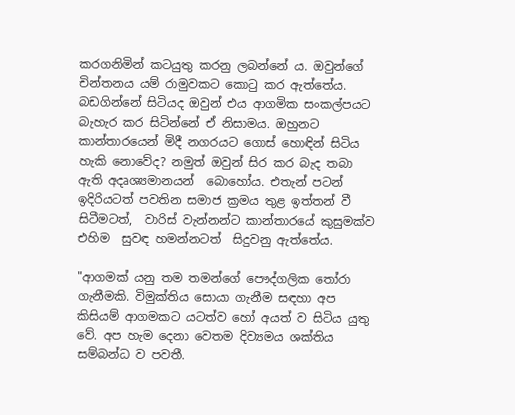කරගනිමින් කටයුතු කරනු ලබන්නේ ය. ඔවුන්ගේ චින්තනය යම් රාමුවකට කොටු කර ඇත්තේය. බඩගින්නේ සිටියද ඔවුන් එය ආගමික සංකල්පයට බැහැර කර සිටින්නේ ඒ නිසාමය. ඔහුනට කාන්තාරයෙන් මිදී නගරයට ගොස් හොඳින් සිටිය හැකි නොවේද? නමුත් ඔවුන් සිර කර බැද තබා ඇති අදෘශ්‍යමානයන්  බොහෝය. එතැන් පටන් ඉදිරියටත් පවතින සමාජ ක්‍රමය තුළ ඉත්තන් වී සිටීමටත්,  වාරිස් වැන්නන්ට කාන්තාරයේ කුසුමක්ව එහිම  සුවඳ හමන්නටත්  සිදුවනු ඇත්තේය.

"ආගමක් යනු තම තමන්ගේ පෞද්ගලික තෝරා ගැනීමකි. විමුක්තිය සොයා ගැනීම සඳහා අප කිසියම් ආගමකට යටත්ව හෝ අයත් ව සිටිය යුතු වේ. අප හැම දෙනා වෙතම දිව්‍යමය ශක්තිය සම්බන්ධ ව පවතී.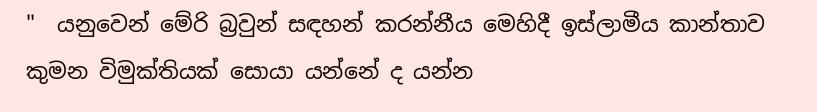"  යනුවෙන් මේරි බ්‍රවුන් සඳහන් කරන්නීය මෙහිදී ඉස්ලාමීය කාන්තාව කුමන විමුක්තියක් සොයා යන්නේ ද යන්න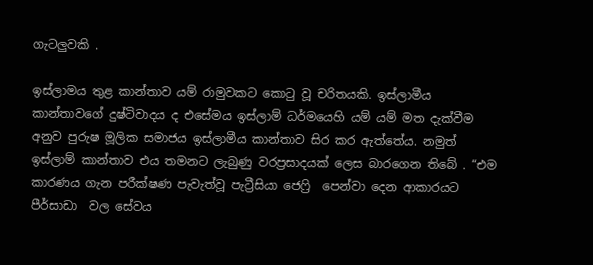ගැටලුවකි .

ඉස්ලාමය තුළ කාන්තාව යම් රාමුවකට කොටු වූ චරිතයකි. ඉස්ලාමීය කාන්තාවගේ දුෂ්ටිවාදය ද එසේමය ඉස්ලාම් ධර්මයෙහි යම් යම් මත දැක්වීම අනුව පුරුෂ මූලික සමාජය ඉස්ලාමීය කාන්තාව සිර කර ඇත්තේය. නමුත් ඉස්ලාම් කාන්තාව එය තමනට ලැබුණු වරප්‍රසාදයක් ලෙස බාරගෙන තිබේ . “එම කාරණය ගැන පරීක්ෂණ පැවැත්වූ පැට්‍රීසියා ජෙෆ්‍රි  පෙන්වා දෙන ආකාරයට පීර්සාඩා  වල සේවය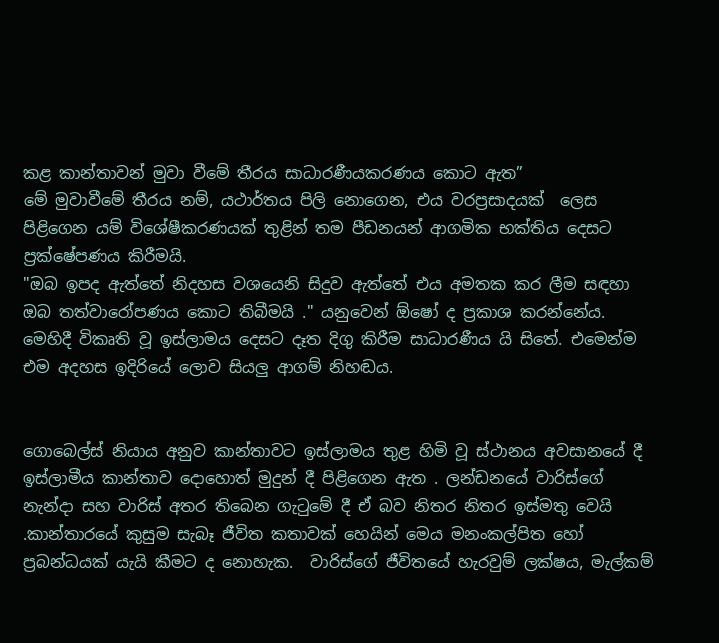කළ කාන්තාවන් මුවා වීමේ තීරය සාධාරණීයකරණය කොට ඇත”
මේ මුවාවීමේ තීරය නම්, යථාර්තය පිලි නොගෙන, එය වරප්‍රසාදයක්  ලෙස පිළිගෙන යම් විශේෂීකරණයක් තුළින් තම පීඩනයන් ආගමික භක්තිය දෙසට ප්‍රක්ෂේපණය කිරීමයි.
"ඔබ ඉපද ඇත්තේ නිදහස වශයෙනි සිදුව ඇත්තේ එය අමතක කර ලීම සඳහා ඔබ තත්වාරෝපණය කොට තිබීමයි ." යනුවෙන් ඕෂෝ ද ප්‍රකාශ කරන්නේය. මෙහිදී විකෘති වූ ඉස්ලාමය දෙසට දෑත දිගු කිරීම සාධාරණීය යි සිතේ. එමෙන්ම එම අදහස ඉදිරියේ ලොව සියලු ආගම් නිහඬය.


ගොබෙල්ස් නියාය අනුව කාන්තාවට ඉස්ලාමය තුළ හිමි වූ ස්ථානය අවසානයේ දී ඉස්ලාමීය කාන්තාව දොහොත් මුදුන් දී පිළිගෙන ඇත . ලන්ඩනයේ වාරිස්ගේ නැන්දා සහ වාරිස් අතර තිබෙන ගැටුමේ දී ඒ බව නිතර නිතර ඉස්මතු වෙයි .කාන්තාරයේ කුසුම සැබෑ ජීවිත කතාවක් හෙයින් මෙය මනංකල්පිත හෝ ප්‍රබන්ධයක් යැයි කීමට ද නොහැක.  වාරිස්ගේ ජීවිතයේ හැරවුම් ලක්ෂය, මැල්කම්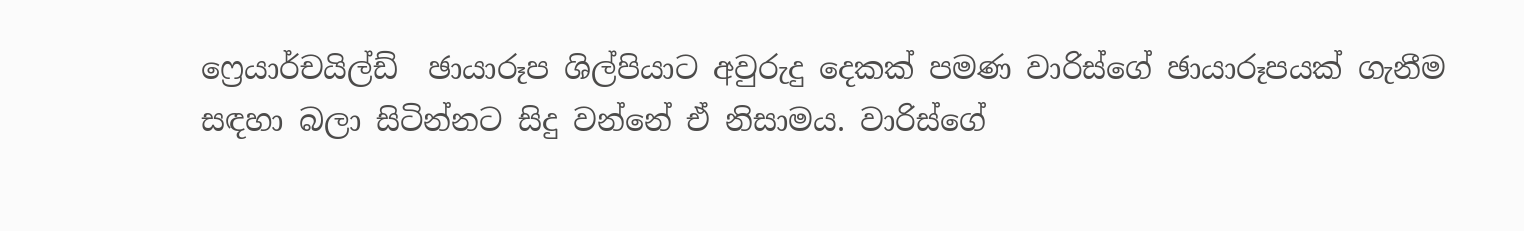ෆ්‍රෙයාර්චයිල්ඩ්  ඡායාරූප ශිල්පියාට අවුරුදු දෙකක් පමණ වාරිස්ගේ ඡායාරූපයක් ගැනීම සඳහා බලා සිටින්නට සිදු වන්නේ ඒ නිසාමය. වාරිස්ගේ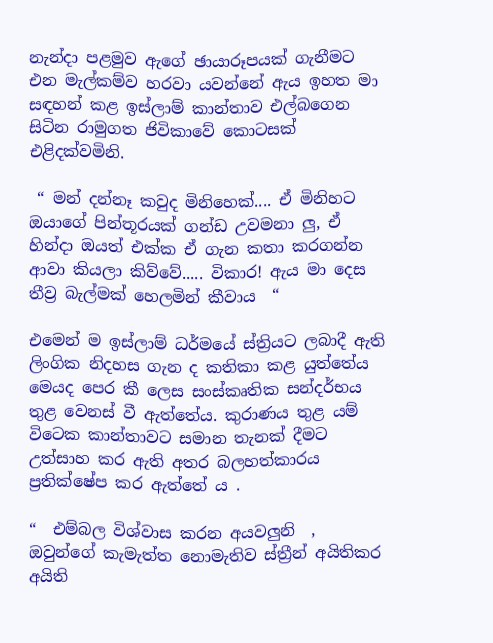නැන්දා පළමුව ඇගේ ඡායාරූපයක් ගැනීමට එන මැල්කම්ව හරවා යවන්නේ ඇය ඉහත මා සඳහන් කළ ඉස්ලාම් කාන්තාව එල්බගෙන සිටින රාමුගත ජිවිකාවේ කොටසක් එළිදක්වමිනි.

 “ මන් දන්නෑ කවුද මිනිහෙක්.... ඒ මිනිහට ඔයාගේ පින්තූරයක් ගන්ඩ උවමනා ලු, ඒ හින්දා ඔයත් එක්ක ඒ ගැන කතා කරගන්න ආවා කියලා කිව්වේ..... විකාර! ඇය මා දෙස තීව්‍ර බැල්මක් හෙලමින් කීවාය  “

එමෙන් ම ඉස්ලාම් ධර්මයේ ස්ත්‍රියට ලබාදී ඇති ලිංගික නිදහස ගැන ද කතිකා කළ යුත්තේය මෙයද පෙර කී ලෙස සංස්කෘතික සන්දර්භය තුළ වෙනස් වී ඇත්තේය. කුරාණය තුළ යම් විටෙක කාන්තාවට සමාන තැනක් දීමට උත්සාහ කර ඇති අතර බලහත්කාරය ප්‍රතික්ෂේප කර ඇත්තේ ය .

“  එම්බල විශ්වාස කරන අයවලුනි  , ඔවුන්ගේ කැමැත්ත නොමැතිව ස්ත්‍රීන් අයිතිකර අයිති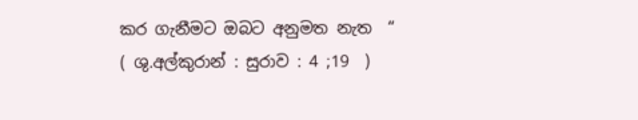කර ගැනීමට ඔබට අනුමත නැත  “
( ශු.අල්කුරාන් : සුරාව : 4 ;19  )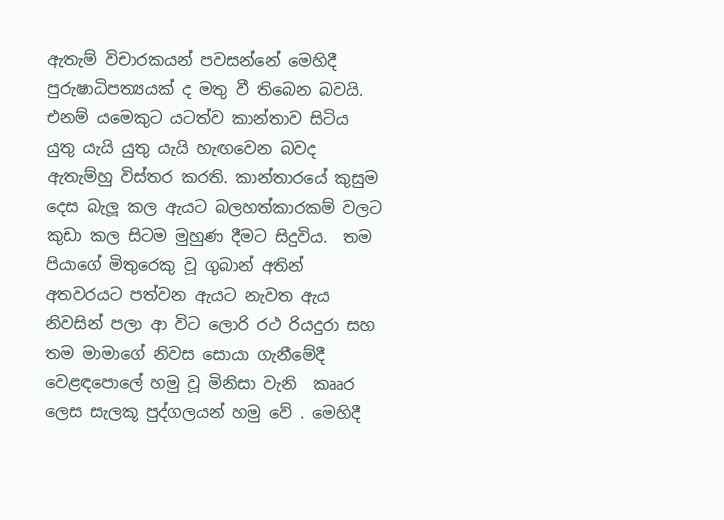ඇතැම් විචාරකයන් පවසන්නේ මෙහිදී පුරුෂාධිපත්‍යයක් ද මතු වී තිබෙන බවයි. එනම් යමෙකුට යටත්ව කාන්තාව සිටිය යුතු යැයි යුතු යැයි හැඟවෙන බවද ඇතැම්හු විස්තර කරති. කාන්තාරයේ කුසුම දෙස බැලූ කල ඇයට බලහත්කාරකම් වලට කුඩා කල සිටම මුහුණ දීමට සිදුවිය.  තම පියාගේ මිතුරෙකු වූ ගුබාන් අතින් අතවරයට පත්වන ඇයට නැවත ඇය නිවසින් පලා ආ විට ලොරි රථ රියදුරා සහ තම මාමාගේ නිවස සොයා ගැනීමේදී වෙළඳපොලේ හමු වූ මිනිසා වැනි  කෲර ලෙස සැලකූ පුද්ගලයන් හමු වේ . මෙහිදී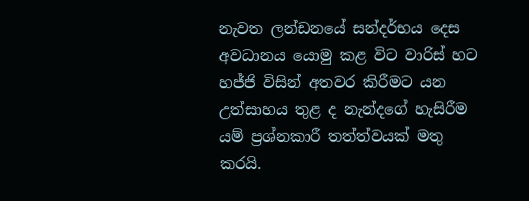නැවත ලන්ඩනයේ සන්දර්භය දෙස අවධානය යොමු කළ විට වාරිස් හට හජ්ජි විසින් අතවර කිරීමට යන උත්සාහය තුළ ද නැන්දගේ හැසිරීම යම් ප්‍රශ්නකාරී තත්ත්වයක් මතු කරයි.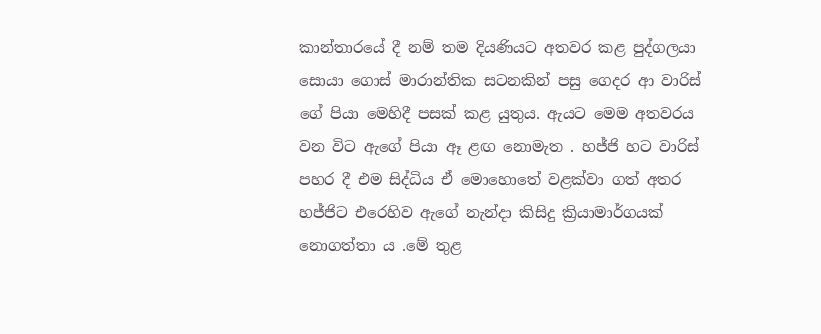කාන්තාරයේ දී නම් තම දියණියට අතවර කළ පුද්ගලයා සොයා ගොස් මාරාන්තික සටනකින් පසු ගෙදර ආ වාරිස් ගේ පියා මෙහිදී පසක් කළ යුතුය. ඇයට මෙම අතවරය වන විට ඇගේ පියා ඈ ළඟ නොමැත . හජ්ජි හට වාරිස් පහර දී එම සිද්ධිය ඒ මොහොතේ වළක්වා ගත් අතර  හජ්ජිට එරෙහිව ඇගේ නැන්දා කිසිදු ක්‍රියාමාර්ගයක් නොගත්තා ය .මේ තුළ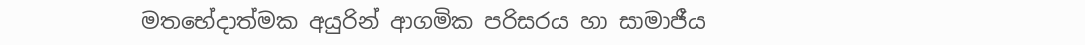මතභේදාත්මක අයුරින් ආගමික පරිසරය හා සාමාජීය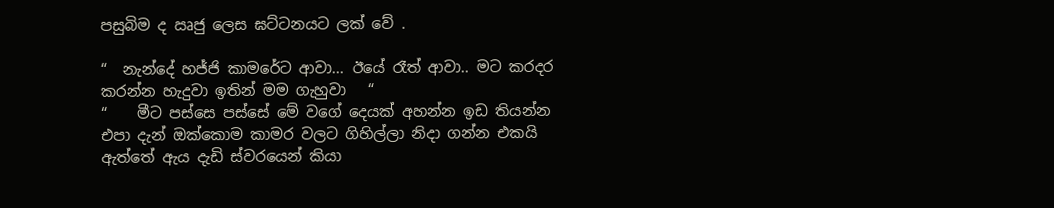පසුබිම ද ඍජු ලෙස ඝට්ටනයට ලක් වේ .

“  නැන්දේ හජ්ජි කාමරේට ආවා... ඊයේ රෑත් ආවා.. මට කරදර කරන්න හැදුවා ඉතින් මම ගැහුවා   “
“    මීට පස්සෙ පස්සේ මේ වගේ දෙයක් අහන්න ඉඩ තියන්න එපා දැන් ඔක්කොම කාමර වලට ගිහිල්ලා නිදා ගන්න එකයි ඇත්තේ ඇය දැඩි ස්වරයෙන් කියා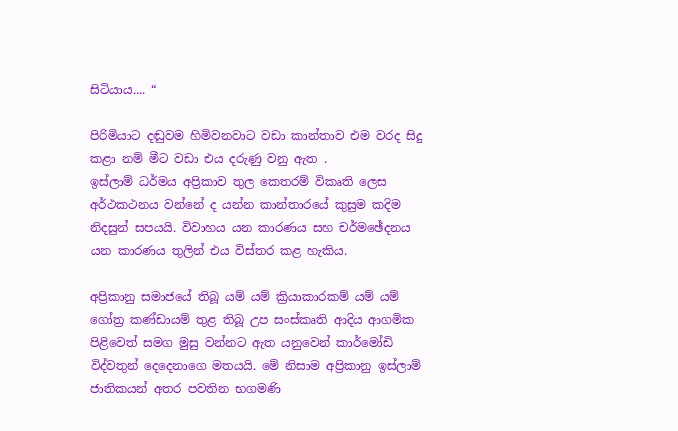සිටියාය.... “

පිරිමියාට දඬුවම හිමිවනවාට වඩා කාන්තාව එම වරද සිදු කළා නම් මීට වඩා එය දරුණු වනු ඇත .
ඉස්ලාම් ධර්මය අප්‍රිකාව තුල කෙතරම් විකෘති ලෙස අර්ථකථනය වන්නේ ද යන්න කාන්තාරයේ කුසුම කදිම නිදසුන් සපයයි. විවාහය යන කාරණය සහ චර්මඡේදනය යන කාරණය තුලින් එය විස්තර කළ හැකිය.

අප්‍රිකානු සමාජයේ තිබූ යම් යම් ක්‍රියාකාරකම් යම් යම් ගෝත්‍ර කණ්ඩායම් තුළ තිබූ උප සංස්කෘති ආදිය ආගමික පිළිවෙත් සමග මුසු වන්නට ඇත යනුවෙන් කාර්මෝඩි විද්වතුන් දෙදෙනාගෙ මතයයි. මේ නිසාම අප්‍රිකානු ඉස්ලාම් ජාතිකයන් අතර පවතින භගමණි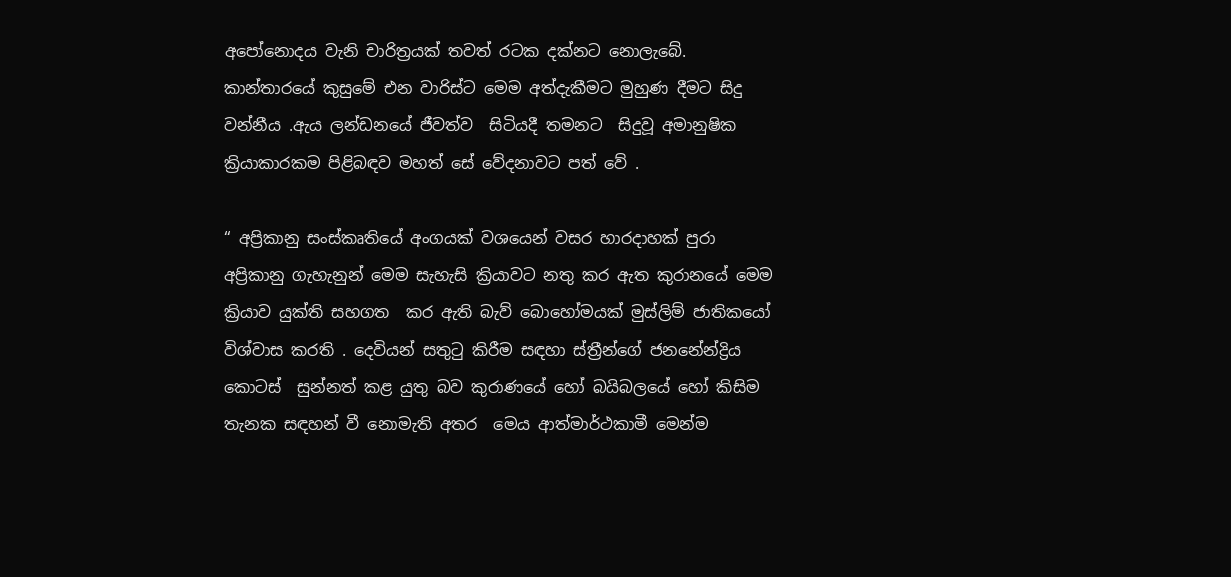අපෝනොදය වැනි චාරිත්‍රයක් තවත් රටක දක්නට නොලැබේ. කාන්තාරයේ කුසුමේ එන වාරිස්ට මෙම අත්දැකීමට මුහුණ දීමට සිදු වන්නීය .ඇය ලන්ඩනයේ ජීවත්ව  සිටියදී තමනට  සිදුවූ අමානුෂික ක්‍රියාකාරකම පිළිබඳව මහත් සේ වේදනාවට පත් වේ .

“ අප්‍රිකානු සංස්කෘතියේ අංගයක් වශයෙන් වසර හාරදාහක් පුරා අප්‍රිකානු ගැහැනුන් මෙම සැහැසි ක්‍රියාවට නතු කර ඇත කුරානයේ මෙම ක්‍රියාව යුක්ති සහගත  කර ඇති බැව් බොහෝමයක් මුස්ලිම් ජාතිකයෝ  විශ්වාස කරති . දෙවියන් සතුටු කිරීම සඳහා ස්ත්‍රීන්ගේ ජනනේන්ද්‍රිය කොටස්  සුන්නත් කළ යුතු බව කුරාණයේ හෝ බයිබලයේ හෝ කිසිම තැනක සඳහන් වී නොමැති අතර  මෙය ආත්මාර්ථකාමී මෙන්ම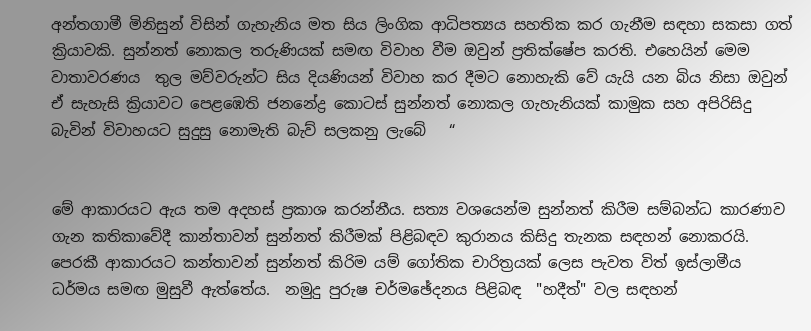අන්තගාමී මිනිසුන් විසින් ගැහැනිය මත සිය ලිංගික ආධිපත්‍යය සහතික කර ගැනීම සඳහා සකසා ගත් ක්‍රියාවකි. සුන්නත් නොකල තරුණියක් සමඟ විවාහ වීම ඔවුන් ප්‍රතික්ෂේප කරති. එහෙයින් මෙම වාතාවරණය  තුල මව්වරුන්ට සිය දියණියන් විවාහ කර දීමට නොහැකි වේ යැයි යන බිය නිසා ඔවුන් ඒ සැහැසි ක්‍රියාවට පෙළඹෙති ජනනේද්‍ර කොටස් සුන්නත් නොකල ගැහැනියක් කාමුක සහ අපිරිසිදු බැවින් විවාහයට සුදුසු නොමැති බැව් සලකනු ලැබේ   “


මේ ආකාරයට ඇය තම අදහස් ප්‍රකාශ කරන්නීය. සත්‍ය වශයෙන්ම සුන්නත් කිරීම සම්බන්ධ කාරණාව ගැන කතිකාවේදී කාන්තාවන් සුන්නත් කිරීමක් පිළිබඳව කුරානය කිසිදු තැනක සඳහන් නොකරයි. පෙරකී ආකාරයට කන්තාවන් සුන්නත් කිරිම යම් ගෝතික චාරිත්‍රයක් ලෙස පැවත විත් ඉස්ලාමීය ධර්මය සමඟ මුසුවී ඇත්තේය.  නමුදු පුරුෂ චර්මඡේදනය පිළිබඳ  "හදීත්" වල සඳහන්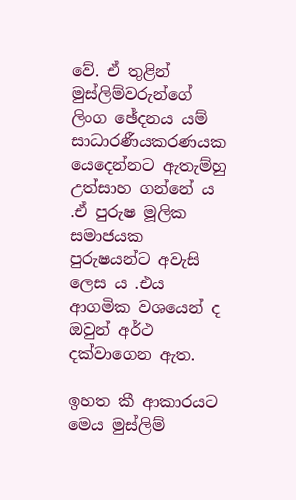වේ. ඒ තුළින් මුස්ලිම්වරුන්ගේ ලිංග ඡේදනය යම් සාධාරණීයකරණයක  යෙදෙන්නට ඇතැම්හු උත්සාහ ගන්නේ ය .ඒ පුරුෂ මූලික සමාජයක පුරුෂයන්ට අවැසි ලෙස ය .එය ආගමික වශයෙන් ද ඔවුන් අර්ථ දක්වාගෙන ඇත.

ඉහත කී ආකාරයට මෙය මුස්ලිම්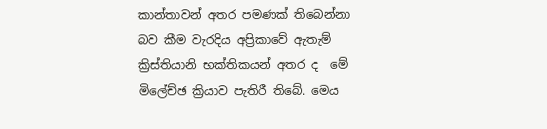කාන්තාවන් අතර පමණක් තිබෙන්නා බව කීම වැරදිය අප්‍රිකාවේ ඇතැම් ක්‍රිස්තියානි භක්තිකයන් අතර ද  මේ මිලේච්ඡ ක්‍රියාව පැතිරී තිබේ. මෙය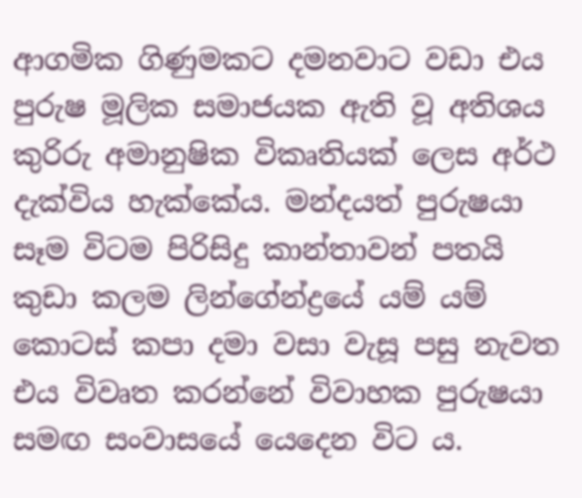ආගමික ගිණුමකට දමනවාට වඩා එය පුරුෂ මූලික සමාජයක ඇති වූ අතිශය කුරිරු අමානුෂික විකෘතියක් ලෙස අර්ථ දැක්විය හැක්කේය. මන්දයත් පුරුෂයා සෑම විටම පිරිසිදු කාන්තාවන් පතයි කුඩා කලම ලින්ගේන්ද්‍රයේ යම් යම් කොටස් කපා දමා වසා වැසූ පසු නැවත එය විවෘත කරන්නේ විවාහක පුරුෂයා සමඟ සංවාසයේ යෙදෙන විට ය.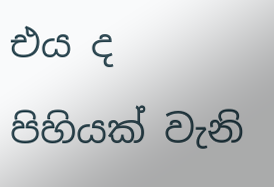එය ද පිහියක් වැනි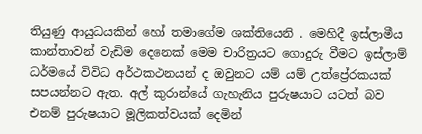තියුණු ආයුධයකින් හෝ තමාගේම ශක්තියෙනි . මෙහිදී ඉස්ලාමීය කාන්තාවන් වැඩිම දෙනෙක් මෙම චාරිත්‍රයට ගොදුරු වීමට ඉස්ලාම් ධර්මයේ විවිධ අර්ථකථනයන් ද ඔවුනට යම් යම් උත්ප්‍රේරකයක් සපයන්නට ඇත. අල් කුරාන්යේ ගැහැනිය පුරුෂයාට යටත් බව එනම් පුරුෂයාට මූලිකත්වයක් දෙමින්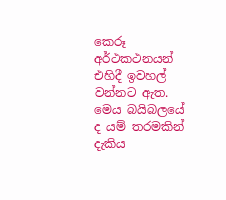කෙරූ අර්ථකථනයන් එහිදී ඉවහල් වන්නට ඇත. මෙය බයිබලයේ ද යම් තරමකින් දැකිය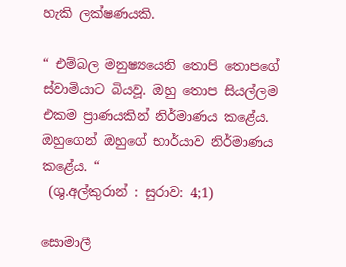හැකි ලක්ෂණයකි.

“ එම්බල මනුෂ්‍යයෙනි තොපි තොපගේ ස්වාමියාට බියවූ. ඔහු තොප සියල්ලම එකම ප්‍රාණයකින් නිර්මාණය කළේය. ඔහුගෙන් ඔහුගේ භාර්යාව නිර්මාණය කළේය. “
 (ශු.අල්කුරාන් : සුරාව: 4;1)

සොමාලී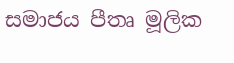සමාජය පීතෘ මූලික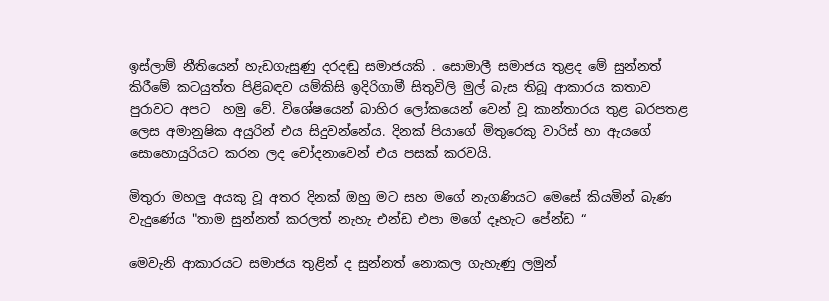ඉස්ලාම් නීතියෙන් හැඩගැසුණු දරදඬු සමාජයකි . සොමාලී සමාජය තුළද මේ සුන්නත් කිරීමේ කටයුත්ත පිළිබඳව යම්කිසි ඉදිරිගාමී සිතුවිලි මුල් බැස තිබූ ආකාරය කතාව පුරාවට අපට  හමු වේ. විශේෂයෙන් බාහිර ලෝකයෙන් වෙන් වූ කාන්තාරය තුළ බරපතළ ලෙස අමානුෂික අයුරින් එය සිදුවන්නේය. දිනක් පියාගේ මිතුරෙකු වාරිස් හා ඇයගේ සොහොයුරියට කරන ලද චෝදනාවෙන් එය පසක් කරවයි.

මිතුරා මහලු අයකු වූ අතර දිනක් ඔහු මට සහ මගේ නැගණියට මෙසේ කියමින් බැණ වැදුණේය "තාම සුන්නත් කරලත් නැහැ එන්ඩ එපා මගේ දෑහැට පේන්ඩ “

මෙවැනි ආකාරයට සමාජය තුළින් ද සුන්නත් නොකල ගැහැණු ලමුන්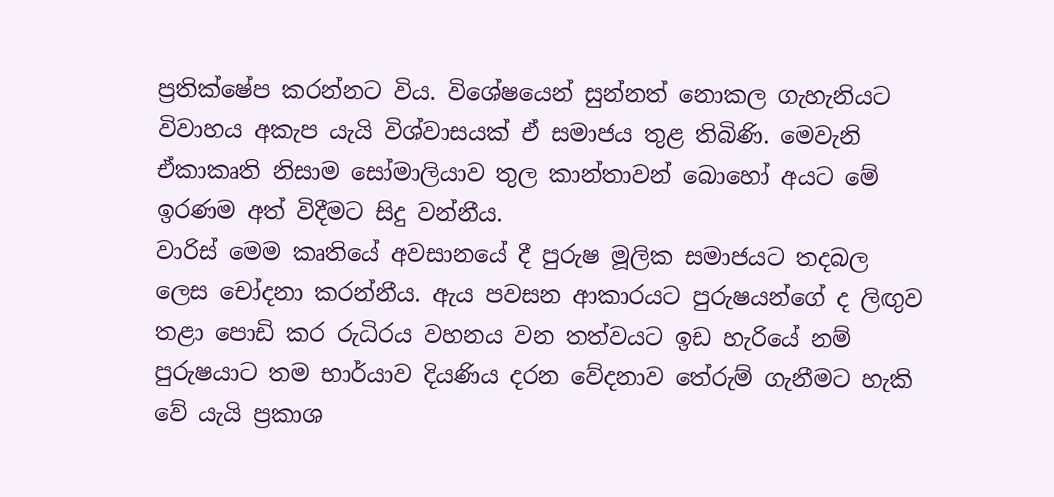ප්‍රතික්ෂේප කරන්නට විය. විශේෂයෙන් සුන්නත් නොකල ගැහැනියට විවාහය අකැප යැයි විශ්වාසයක් ඒ සමාජය තුළ තිබිණි. මෙවැනි ඒකාකෘති නිසාම සෝමාලියාව තුල කාන්තාවන් බොහෝ අයට මේ ඉරණම අත් විදීමට සිදු වන්නීය.
වාරිස් මෙම කෘතියේ අවසානයේ දී පුරුෂ මූලික සමාජයට තදබල ලෙස චෝදනා කරන්නීය. ඇය පවසන ආකාරයට පුරුෂයන්ගේ ද ලිඟුව තළා පොඩි කර රුධිරය වහනය වන තත්වයට ඉඩ හැරියේ නම් පුරුෂයාට තම භාර්යාව දියණිය දරන වේදනාව තේරුම් ගැනීමට හැකි වේ යැයි ප්‍රකාශ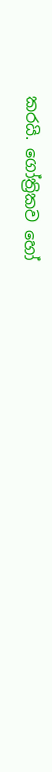කරයි. ගෝත්‍රිකව හෝ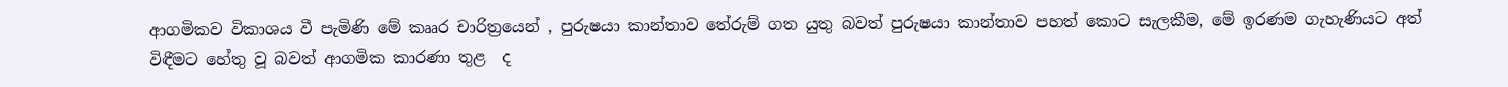ආගමිකව විකාශය වී පැමිණි මේ කෲර චාරිත්‍රයෙන් , පුරුෂයා කාන්තාව තේරුම් ගත යුතු බවත් පුරුෂයා කාන්තාව පහත් කොට සැලකීම, මේ ඉරණම ගැහැණියට අත් විඳීමට හේතු වූ බවත් ආගමික කාරණා තුළ  ද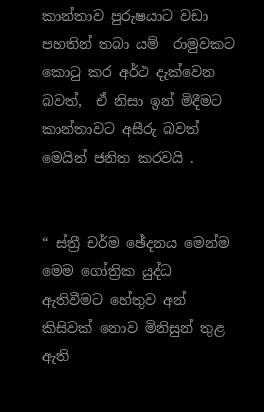කාන්තාව පුරුෂයාට වඩා පහතින් තබා යම්  රාමුවකට කොටු කර අර්ථ දැක්වෙන බවත්,  ඒ නිසා ඉන් මිදීමට කාන්තාවට අසීරු බවත් මෙයින් ජනිත කරවයි .


“ ස්ත්‍රී චර්ම ඡේදනය මෙන්ම මෙම ගෝත්‍රික යුද්ධ ඇතිවීමට හේතුව අන් කිසිවක් නොව මිනිසුන් තුළ ඇති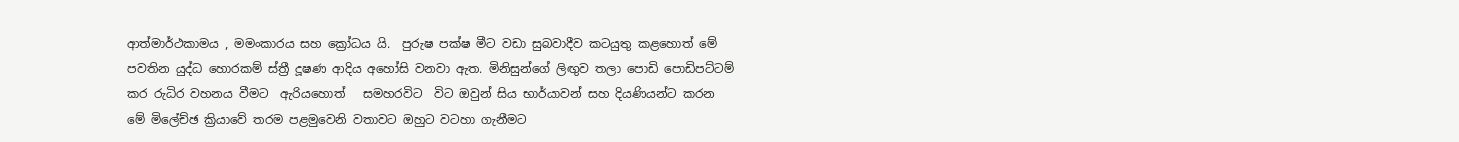ආත්මාර්ථකාමය , මමංකාරය සහ ක්‍රෝධය යි.  පුරුෂ පක්ෂ මීට වඩා සුබවාදීව කටයුතු කළහොත් මේ පවතින යුද්ධ හොරකම් ස්ත්‍රී දූෂණ ආදිය අහෝසි වනවා ඇත. මිනිසුන්ගේ ලිඟුව තලා පොඩි පොඩිපට්ටම් කර රුධිර වහනය වීමට  ඇරියහොත්   සමහරවිට  විට ඔවුන් සිය භාර්යාවන් සහ දියණියන්ට කරන මේ මිලේච්ඡ ක්‍රියාවේ තරම පළමුවෙනි වතාවට ඔහුට වටහා ගැනීමට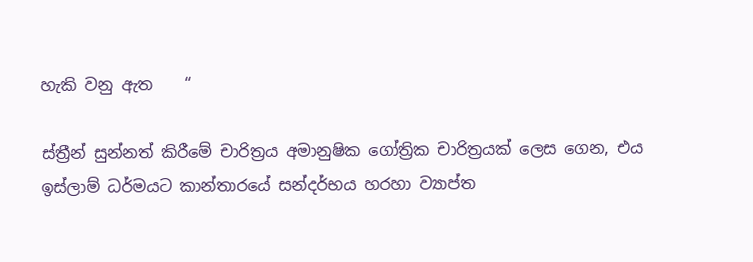හැකි වනු ඇත    “

ස්ත්‍රීන් සුන්නත් කිරීමේ චාරිත්‍රය අමානුෂික ගෝත්‍රික චාරිත්‍රයක් ලෙස ගෙන, එය ඉස්ලාම් ධර්මයට කාන්තාරයේ සන්දර්භය හරහා ව්‍යාප්ත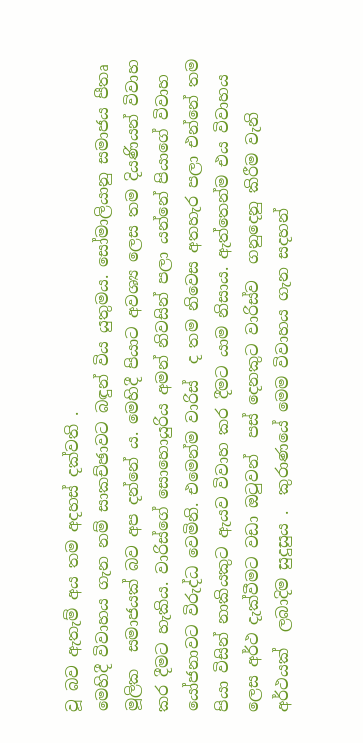වූ බව ඇතැම් අය තම අදහස් දක්වති .
මෙහිදී විවාහය ගැන නම් සාකච්ඡාවට බඳුන් විය යුතුමය. සෝමාලියානු සමාජය පීතෘ මූලික  සමාජයක් බව අප දන්නේ ය. මෙහිදී පියාට අවශ්‍ය ලෙස තම දියණියන් විවාහ කර දීමට හැකිය. වාරිස්ගේ සොහොයුරිය අමන් නිවසින් පලා යන්නේ පියාගේ විවාහ යෝජනාවට විරුද්ධ වෙමිනි. එමෙන්ම වාරිස්  ද තම නිවෙස අතහැර පලා එන්නේ තම පියා විසින් නාකියකුට ඇයව විවාහ කර දීමට යාම නිසාය. ඇත්තෙන්ම එය විවාහය ලෙස අර්ථ දැක්වීමට වඩා ඔටුවන්  පස් දෙනකුට වාරිස්ව  ගනුදෙනු කිරීම වැනි අර්ථයක්  ලබාදිම සුදුසුය .  කුරාණයේ මෙම විවාහය ගැන සදහන්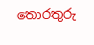තොරතුරු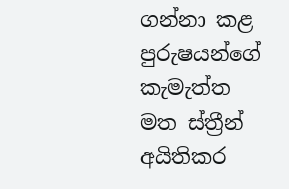ගන්නා කළ පුරුෂයන්ගේ කැමැත්ත මත ස්ත්‍රීන් අයිතිකර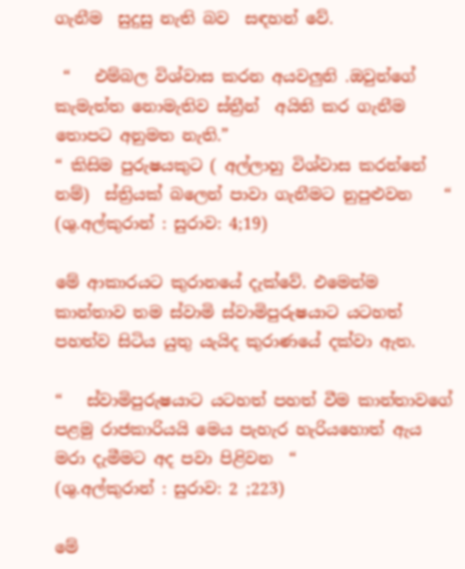ගැනීම  සුදුසු නැති බව  සඳහන් වේ.

 “   එම්බල විශ්වාස කරන අයවලුනි .ඔවුන්ගේ කැමැත්ත නොමැතිව ස්ත්‍රීන්  අයිති කර ගැනීම තොපට අනුමත නැති.”
“ කිසිම පුරුෂයකුට ( අල්ලාහු විශ්වාස කරන්නේ නම්)  ස්ත්‍රියක් බලෙන් පාවා ගැනීමට නුපුළුවන    “
(ශු.අල්කුරාන් : සුරාව: 4;19)

මේ ආකාරයට කුරානයේ දැක්වේ. එමෙන්ම කාන්තාව තම ස්වාමි ස්වාමිපුරුෂයාට යටහත් පහත්ව සිටිය යුතු යැයිද කුරාණයේ දක්වා ඇත.

“   ස්වාමිපුරුෂයාට යටහත් පහත් වීම කාන්තාවගේ පළමු රාජකාරියයි මෙය පැහැර හැරියහොත් ඇය මරා දැමීමට අද පවා පිළිවන  “
(ශු.අල්කුරාන් : සුරාව: 2 ;223)

මේ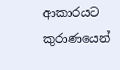ආකාරයට කුරාණයෙන්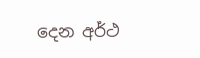දෙන අර්ථ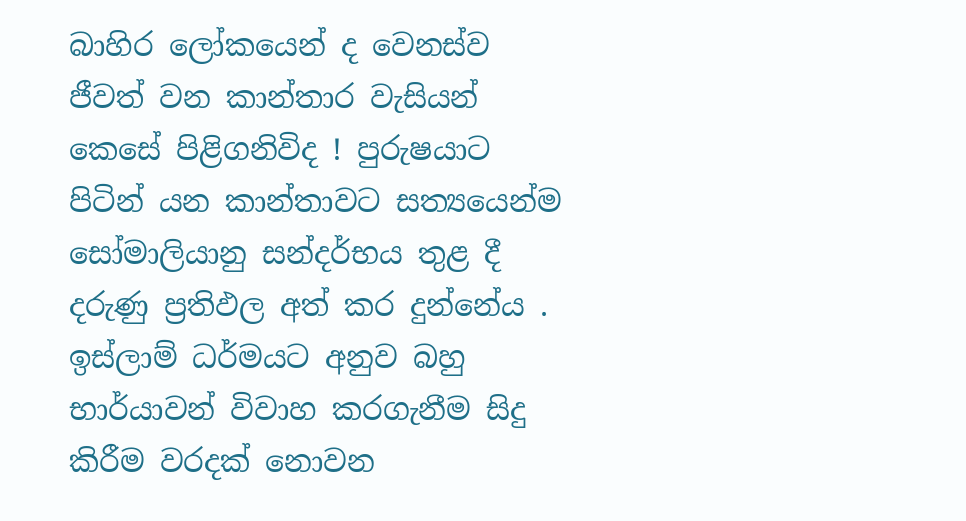බාහිර ලෝකයෙන් ද වෙනස්ව ජීවත් වන කාන්තාර වැසියන් කෙසේ පිළිගනිවිද ! පුරුෂයාට පිටින් යන කාන්තාවට සත්‍යයෙන්ම සෝමාලියානු සන්දර්භය තුළ දී දරුණු ප්‍රතිඵල අත් කර දුන්නේය . ඉස්ලාම් ධර්මයට අනුව බහු භාර්යාවන් විවාහ කරගැනීම සිදු කිරීම වරදක් නොවන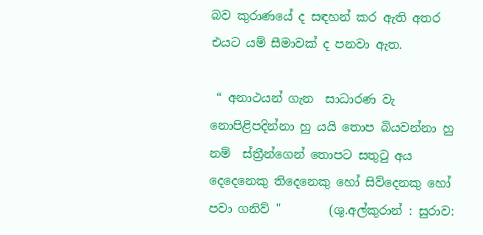බව කුරාණයේ ද සඳහන් කර ඇති අතර එයට යම් සීමාවක් ද පනවා ඇත.

 “ අනාථයන් ගැන  සාධාරණ වැ  නොපිළිපදින්නා හු යයි තොප බියවන්නා හු නම්  ස්ත්‍රීන්ගෙන් තොපට සතුටු අය දෙදෙනෙකු තිදෙනෙකු හෝ සිව්දෙනකු හෝ පවා ගනිව් "        (ශු.අල්කුරාන් : සුරාව: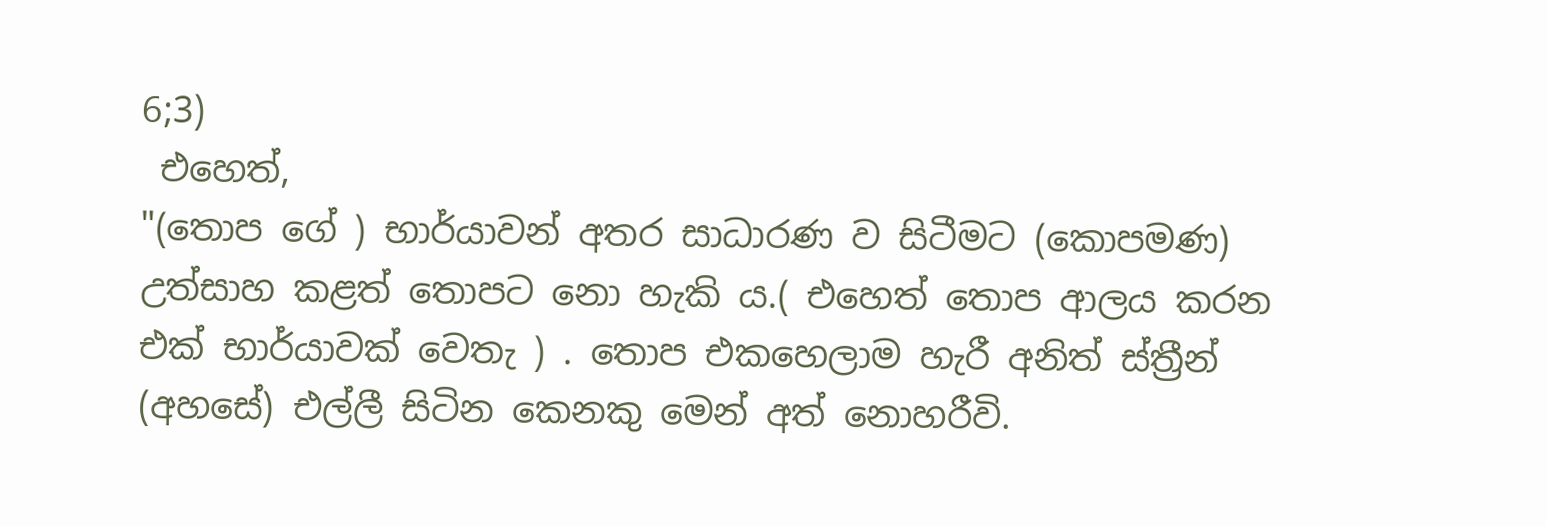6;3)
 එහෙත්,
"(තොප ගේ ) භාර්යාවන් අතර සාධාරණ ව සිටීමට (කොපමණ) උත්සාහ කළත් තොපට නො හැකි ය.( එහෙත් තොප ආලය කරන එක් භාර්යාවක් වෙතැ ) . තොප එකහෙලාම හැරී අනිත් ස්ත්‍රීන් (අහසේ) එල්ලී සිටින කෙනකු මෙන් අත් නොහරීවි.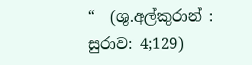“  (ශු.අල්කුරාන් : සුරාව: 4;129)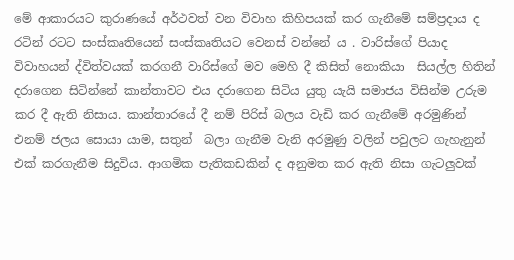මේ ආකාරයට කුරාණයේ අර්ථවත් වන විවාහ කිහිපයක් කර ගැනීමේ සම්ප්‍රදාය ද රටින් රටට සංස්කෘතියෙන් සංස්කෘතියට වෙනස් වන්නේ ය . වාරිස්ගේ පියාද  විවාහයන් ද්විත්වයක් කරගනී වාරිස්ගේ මව මෙහි දී කිසිත් නොකියා  සියල්ල හිතින් දරාගෙන සිටින්නේ කාන්තාවට එය දරාගෙන සිටිය යුතු යැයි සමාජය විසින්ම උරුම කර දී ඇති නිසාය. කාන්තාරයේ දී නම් පිරිස් බලය වැඩි කර ගැනීමේ අරමුණින් එනම් ජලය සොයා යාම, සතුන්  බලා ගැනීම වැනි අරමුණු වලින් පවුලට ගැහැනුන් එක් කරගැනීම සිදුවිය. ආගමික පැතිකඩකින් ද අනුමත කර ඇති නිසා ගැටලුවක්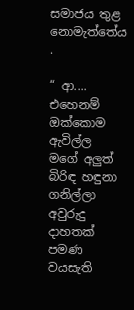සමාජය තුළ නොමැත්තේය .

“ ආ.... එහෙනම් ඔක්කොම ඇවිල්ල මගේ අලුත් බිරිඳ හඳුනා ගනිල්ලා අවුරුදු දාහතක් පමණ වයසැති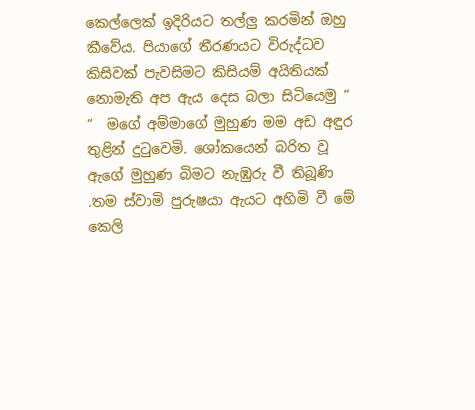කෙල්ලෙක් ඉදිරියට තල්ලු කරමින් ඔහු කීවේය. පියාගේ තීරණයට විරුද්ධව කිසිවක් පැවසිමට කිසියම් අයිතියක් නොමැති අප ඇය දෙස බලා සිටියෙමු “
“  මගේ අම්මාගේ මුහුණ මම අඩ අඳුර තුළින් දුටුවෙමි. ශෝකයෙන් බරිත වූ ඇගේ මුහුණ බිමට නැඹුරු වී තිබූණි .තම ස්වාමි පුරුෂයා ඇයට අහිමි වී මේ කෙලි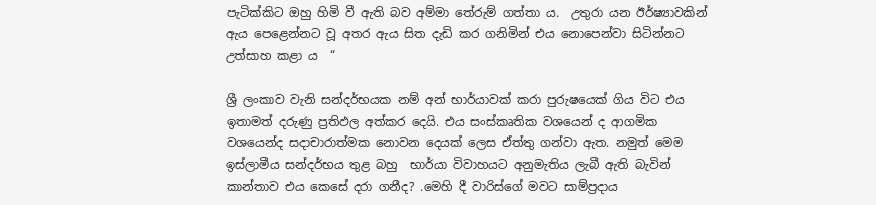පැටික්කිට ඔහු හිමි වී ඇති බව අම්මා තේරුම් ගත්තා ය.  උතුරා යන ඊර්ෂ්‍යාවකින් ඇය පෙළෙන්නට වූ අතර ඇය සිත දැඩි කර ගනිමින් එය නොපෙන්වා සිටින්නට උත්සාහ කළා ය  “

ශ්‍රී ලංකාව වැනි සන්දර්භයක නම් අන් භාර්යාවක් කරා පුරුෂයෙක් ගිය විට එය ඉතාමත් දරුණු ප්‍රතිඵල අත්කර දෙයි. එය සංස්කෘතික වශයෙන් ද ආගමික වශයෙන්ද සදාචාරාත්මක නොවන දෙයක් ලෙස ඒත්තු ගන්වා ඇත. නමුත් මෙම ඉස්ලාමීය සන්දර්භය තුළ බහු  භාර්යා විවාහයට අනුමැතිය ලැබී ඇති බැවින් කාන්තාව එය කෙසේ දරා ගනීද? .මෙහි දී වාරිස්ගේ මවට සාම්ප්‍රදාය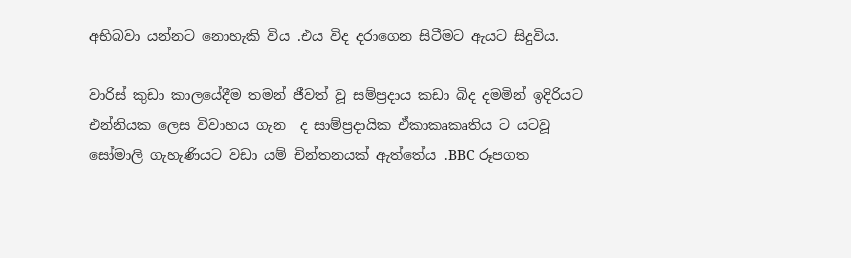අභිබවා යන්නට නොහැකි විය .එය විද දරාගෙන සිටීමට ඇයට සිදුවිය.

වාරිස් කුඩා කාලයේදීම තමන් ජීවත් වූ සම්ප්‍රදාය කඩා බිද දමමින් ඉදිරියට එන්නියක ලෙස විවාහය ගැන  ද සාම්ප්‍රදායික ඒකාකෘකෘතිය ට යටවූ සෝමාලි ගැහැණියට වඩා යම් චින්තනයක් ඇත්තේය .BBC රූපගත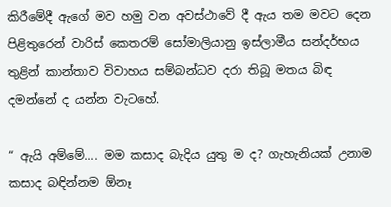කිරීමේදී ඇගේ මව හමු වන අවස්ථාවේ දී ඇය තම මවට දෙන පිළිතුරෙන් වාරිස් කෙතරම් සෝමාලියානු ඉස්ලාමීය සන්දර්භය තුළින් කාන්තාව විවාහය සම්බන්ධව දරා තිබූ මතය බිඳ දමන්නේ ද යන්න වැටහේ.

“ ඇයි අම්මේ.... මම කසාද බැදිය යුතු ම ද? ගැහැනියක් උනාම කසාද බඳින්නම ඕනෑ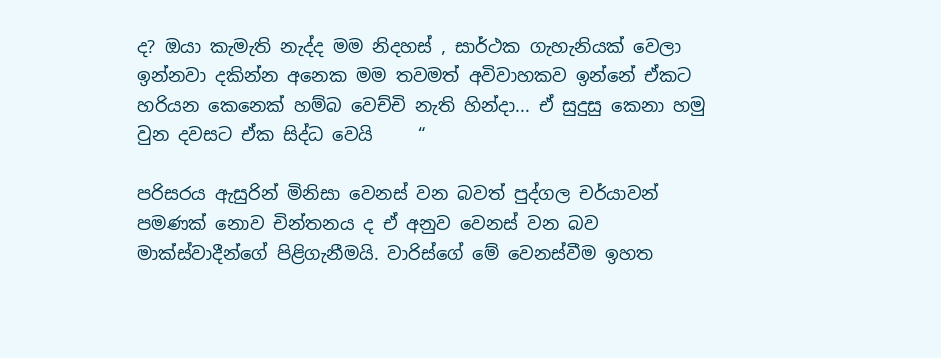ද? ඔයා කැමැති නැද්ද මම නිදහස් , සාර්ථක ගැහැනියක් වෙලා ඉන්නවා දකින්න අනෙක මම තවමත් අවිවාහකව ඉන්නේ ඒකට හරියන කෙනෙක් හම්බ වෙච්චි නැති හින්දා... ඒ සුදුසු කෙනා හමු වුන දවසට ඒක සිද්ධ වෙයි     “

පරිසරය ඇසුරින් මිනිසා වෙනස් වන බවත් පුද්ගල චර්යාවන් පමණක් නොව චින්තනය ද ඒ අනුව වෙනස් වන බව මාක්ස්වාදීන්ගේ පිළිගැනීමයි. වාරිස්ගේ මේ වෙනස්වීම ඉහත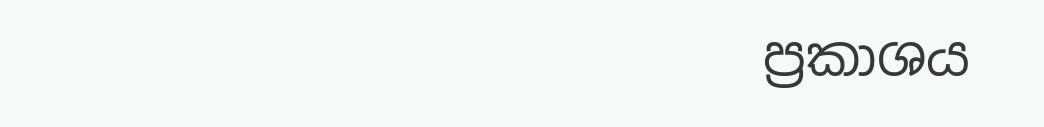ප්‍රකාශය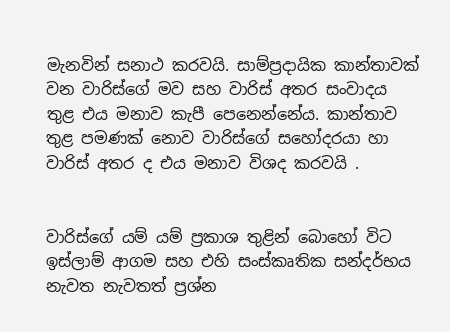මැනවින් සනාථ කරවයි. සාම්ප්‍රදායික කාන්තාවක් වන වාරිස්ගේ මව සහ වාරිස් අතර සංවාදය තුළ එය මනාව කැපී පෙනෙන්නේය. කාන්තාව තුළ පමණක් නොව වාරිස්ගේ සහෝදරයා හා වාරිස් අතර ද එය මනාව විශද කරවයි .


වාරිස්ගේ යම් යම් ප්‍රකාශ තුළින් බොහෝ විට ඉස්ලාම් ආගම සහ එහි සංස්කෘතික සන්දර්භය නැවත නැවතත් ප්‍රශ්න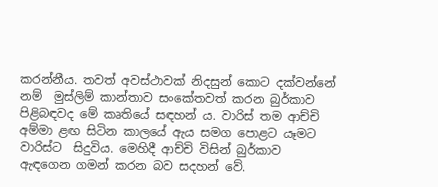කරන්නීය. තවත් අවස්ථාවක් නිදසුන් කොට දක්වන්නේ නම්  මුස්ලිම් කාන්තාව සංකේතවත් කරන බුර්කාව පිළිබඳවද මේ කෘතියේ සඳහන් ය. වාරිස් තම ආච්චි අම්මා ළඟ සිටින කාලයේ ඇය සමග පොළට යෑමට වාරිස්ට  සිදුවිය. මෙහිදී ආච්චි විසින් බුර්කාව ඇඳගෙන ගමන් කරන බව සදහන් වේ.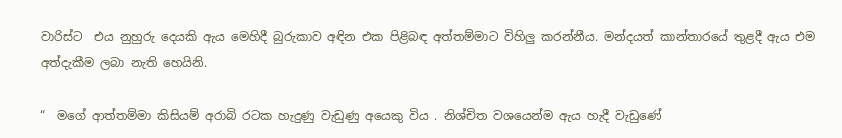වාරිස්ට  එය නුහුරු දෙයකි ඇය මෙහිදී බුරුකාව අඳින එක පිළිබඳ අත්තම්මාට විහිලු කරන්නීය. මන්දයත් කාන්තාරයේ තුළදී ඇය එම අත්දැකීම ලබා නැති හෙයිනි.

“  මගේ ආත්තම්මා කිසියම් අරාබි රටක හැදුණු වැඩුණු අයෙකු විය . නිශ්චිත වශයෙන්ම ඇය හැදී වැඩුණේ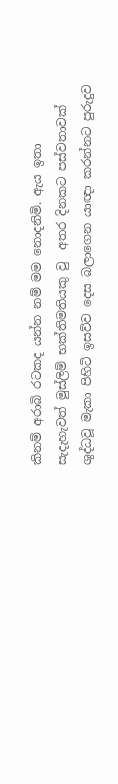කිනම් අරාබි රටකද යන්න නම් මම නොදනිමි. ඇය ඉතා සැදැහැවත් මුස්ලිම් භක්තිමතියකු වු  අතර දිනකට පස්වතාවක්  ශුද්ධවූ මැකා පිහිටි ඉසව්ව දෙස බලාගෙන යාඥා කරන්නට පුරුදුව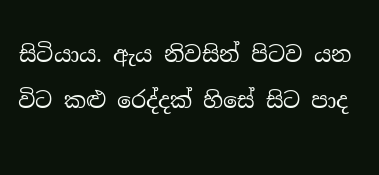සිටියාය. ඇය නිවසින් පිටව යන විට කළු රෙද්දක් හිසේ සිට පාද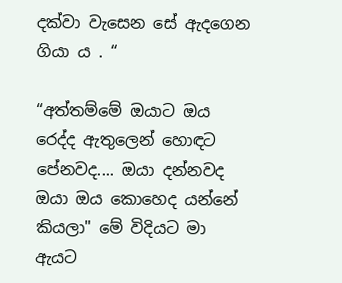දක්වා වැසෙන සේ ඇදගෙන ගියා ය . “

“අත්තම්මේ ඔයාට ඔය රෙද්ද ඇතුලෙන් හොඳට පේනවද.... ඔයා දන්නවද ඔයා ඔය කොහෙද යන්නේ කියලා" මේ විදියට මා ඇයට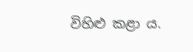විහිළු කළා ය.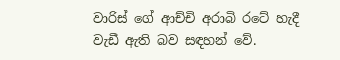වාරිස් ගේ ආච්චි අරාබි රටේ හැදී වැඩී ඇති බව සඳහන් වේ.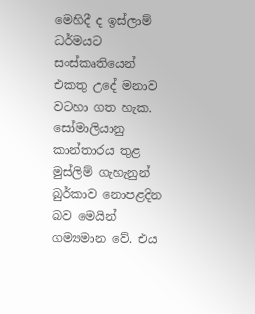මෙහිදී ද ඉස්ලාම් ධර්මයට සංස්කෘතියෙන් එකතු උදේ මනාව වටහා ගත හැක. සෝමාලියානු කාන්තාරය තුළ මුස්ලිම් ගැහැනුන් බුර්කාව නොපළදින බව මෙයින් ගම්‍යමාන වේ. එය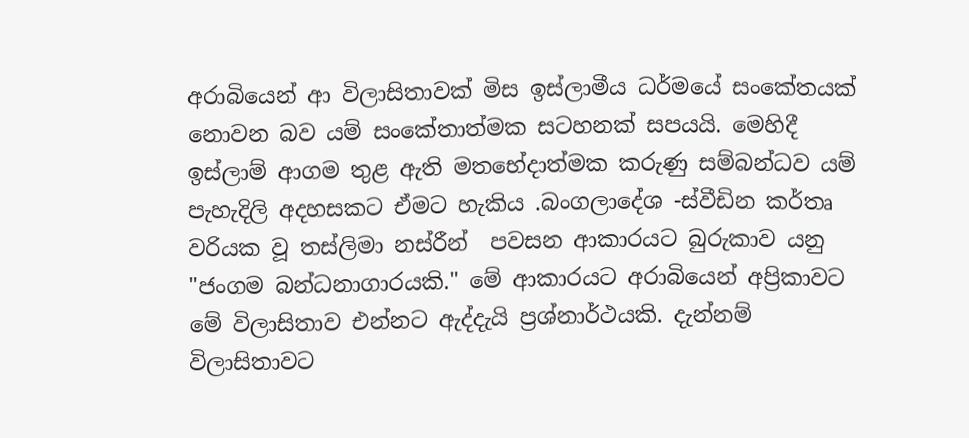අරාබියෙන් ආ විලාසිතාවක් මිස ඉස්ලාමීය ධර්මයේ සංකේතයක් නොවන බව යම් සංකේතාත්මක සටහනක් සපයයි. මෙහිදී ඉස්ලාම් ආගම තුළ ඇති මතභේදාත්මක කරුණු සම්බන්ධව යම් පැහැදිලි අදහසකට ඒමට හැකිය .බංගලාදේශ -ස්වීඩින කර්තෘ වරියක වූ තස්ලිමා නස්රීන්  පවසන ආකාරයට බුරුකාව යනු "ජංගම බන්ධනාගාරයකි." මේ ආකාරයට අරාබියෙන් අප්‍රිකාවට මේ විලාසිතාව එන්නට ඇද්දැයි ප්‍රශ්නාර්ථයකි. දැන්නම් විලාසිතාවට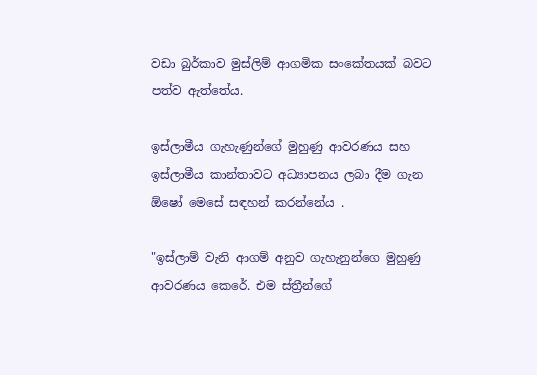වඩා බුර්කාව මුස්ලිම් ආගමික සංකේතයක් බවට පත්ව ඇත්තේය.

ඉස්ලාමීය ගැහැණුන්ගේ මුහුණු ආවරණය සහ ඉස්ලාමීය කාන්තාවට අධ්‍යාපනය ලබා දීම ගැන ඕෂෝ මෙසේ සඳහන් කරන්නේය .

"ඉස්ලාම් වැනි ආගම් අනුව ගැහැනුන්ගෙ මුහුණු ආවරණය කෙරේ. එම ස්ත්‍රීන්ගේ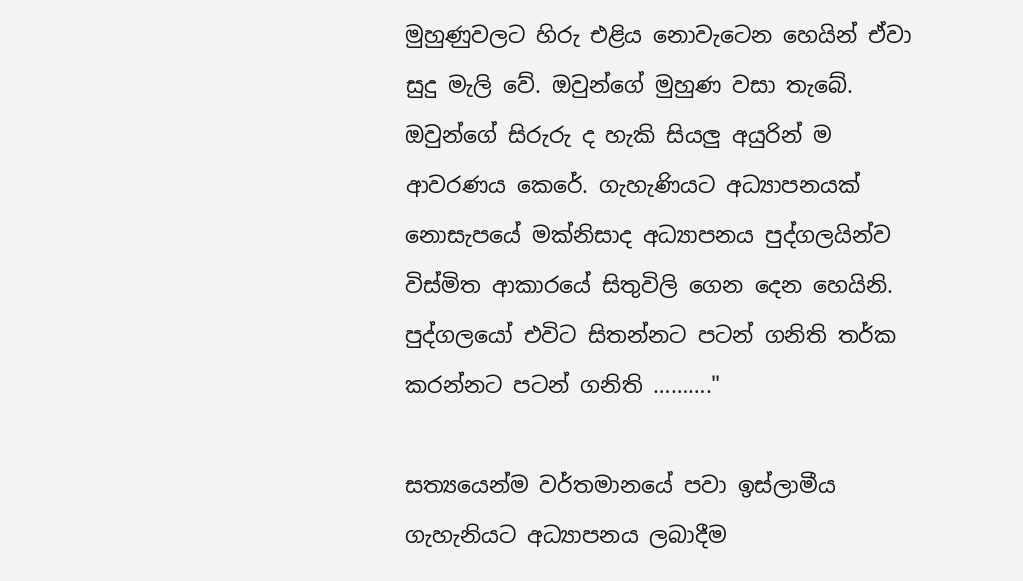මුහුණුවලට හිරු එළිය නොවැටෙන හෙයින් ඒවා සුදු මැලි වේ. ඔවුන්ගේ මුහුණ වසා තැබේ. ඔවුන්ගේ සිරුරු ද හැකි සියලු අයුරින් ම ආවරණය කෙරේ. ගැහැණියට අධ්‍යාපනයක් නොසැපයේ මක්නිසාද අධ්‍යාපනය පුද්ගලයින්ව විස්මිත ආකාරයේ සිතුවිලි ගෙන දෙන හෙයිනි. පුද්ගලයෝ එවිට සිතන්නට පටන් ගනිති තර්ක කරන්නට පටන් ගනිති ………."

සත්‍යයෙන්ම වර්තමානයේ පවා ඉස්ලාමීය ගැහැනියට අධ්‍යාපනය ලබාදීම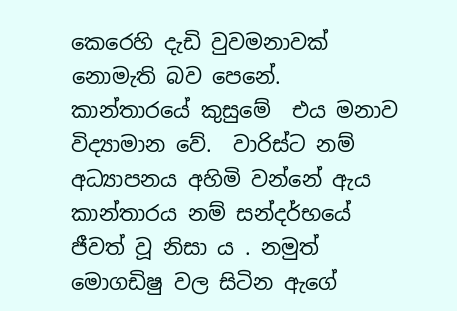කෙරෙහි දැඩි වුවමනාවක් නොමැති බව පෙනේ. කාන්තාරයේ කුසුමේ  එය මනාව විද්‍යාමාන වේ.  වාරිස්ට නම් අධ්‍යාපනය අහිමි වන්නේ ඇය කාන්තාරය නම් සන්දර්භයේ ජීවත් වූ නිසා ය . නමුත් මොගඩිෂු වල සිටින ඇගේ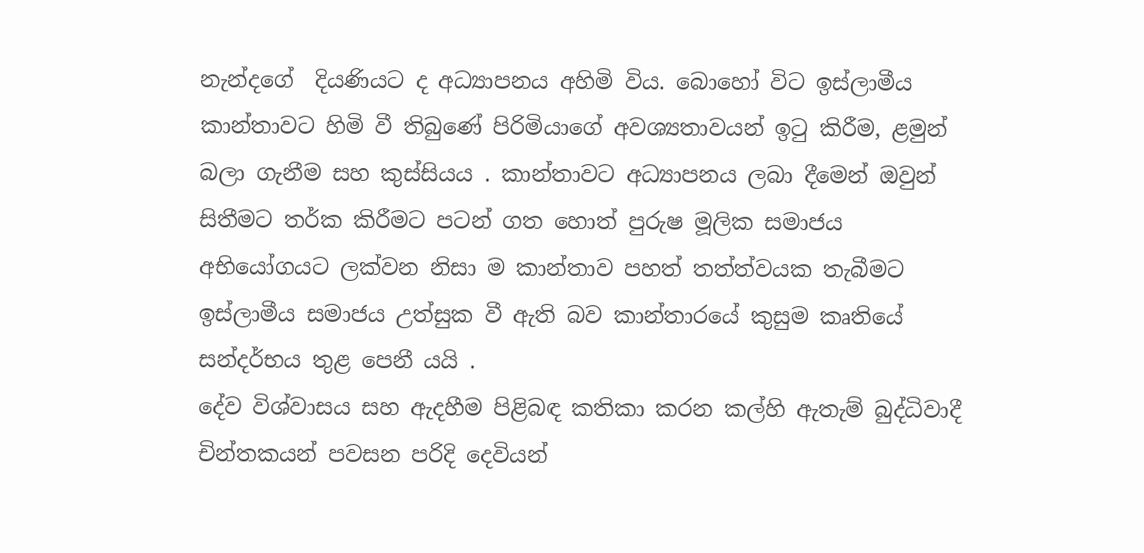නැන්දගේ  දියණියට ද අධ්‍යාපනය අහිමි විය. බොහෝ විට ඉස්ලාමීය කාන්තාවට හිමි වී තිබුණේ පිරිමියාගේ අවශ්‍යතාවයන් ඉටු කිරීම, ළමුන් බලා ගැනීම සහ කුස්සියය . කාන්තාවට අධ්‍යාපනය ලබා දීමෙන් ඔවුන් සිතීමට තර්ක කිරීමට පටන් ගත හොත් පුරුෂ මූලික සමාජය අභියෝගයට ලක්වන නිසා ම කාන්තාව පහත් තත්ත්වයක තැබීමට ඉස්ලාමීය සමාජය උත්සුක වී ඇති බව කාන්තාරයේ කුසුම කෘතියේ සන්දර්භය තුළ පෙනී යයි .
දේව විශ්වාසය සහ ඇදහීම පිළිබඳ කතිකා කරන කල්හි ඇතැම් බුද්ධිවාදී චින්තකයන් පවසන පරිදි දෙවියන්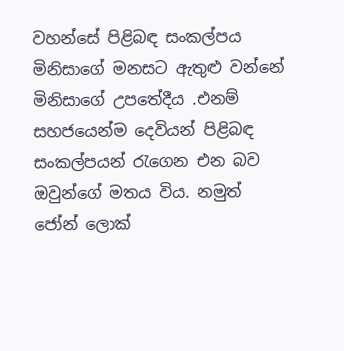වහන්සේ පිළිබඳ සංකල්පය මිනිසාගේ මනසට ඇතුළු වන්නේ මිනිසාගේ උපතේදීය .එනම් සහජයෙන්ම දෙවියන් පිළිබඳ සංකල්පයන් රැගෙන එන බව ඔවුන්ගේ මතය විය. නමුත් ජෝන් ලොක්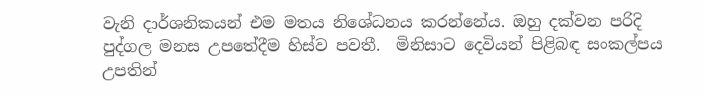වැනි දාර්ශනිකයන් එම මතය නිශේධනය කරන්නේය. ඔහු දක්වන පරිදි පුද්ගල මනස උපතේදීම හිස්ව පවතී.  මිනිසාට දෙවියන් පිළිබඳ සංකල්පය උපතින්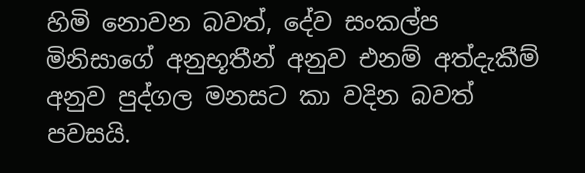හිමි නොවන බවත්, දේව සංකල්ප මිනිසාගේ අනුභූතීන් අනුව එනම් අත්දැකීම් අනුව පුද්ගල මනසට කා වදින බවත් පවසයි.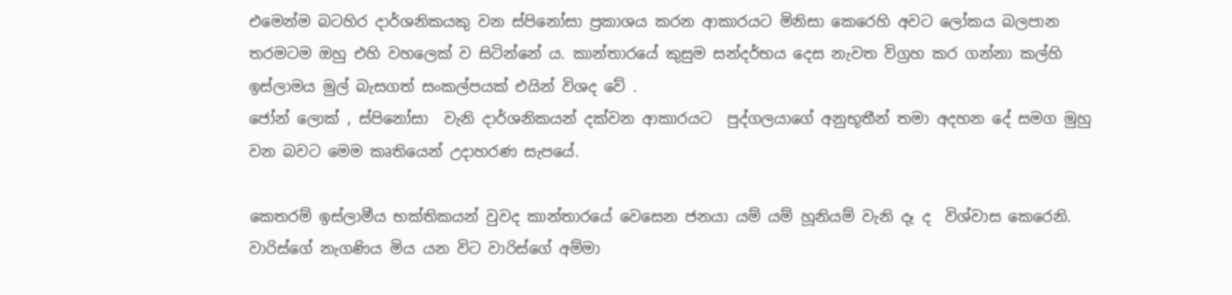එමෙන්ම බටහිර දාර්ශනිකයකු වන ස්පිනෝසා ප්‍රකාශය කරන ආකාරයට මිනිසා කෙරෙහි අවට ලෝකය බලපාන තරමටම ඔහු එහි වහලෙක් ව සිටින්නේ ය. කාන්තාරයේ කුසුම සන්දර්භය දෙස නැවත විග්‍රහ කර ගන්නා කල්හි ඉස්ලාමය මුල් බැසගත් සංකල්පයක් එයින් විශද වේ .
ජෝන් ලොක් , ස්පිනෝසා  වැනි දාර්ශනිකයන් දක්වන ආකාරයට  පුද්ගලයාගේ අනුභූතීන් තමා අදහන දේ සමග මුහු වන බවට මෙම කෘතියෙන් උදාහරණ සැපයේ.

කෙතරම් ඉස්ලාමීය භක්තිකයන් වුවද කාන්තාරයේ වෙසෙන ජනයා යම් යම් හූනියම් වැනි දෑ ද  විශ්වාස කෙරෙනි. වාරිස්ගේ නැගණිය මිය යන විට වාරිස්ගේ අම්මා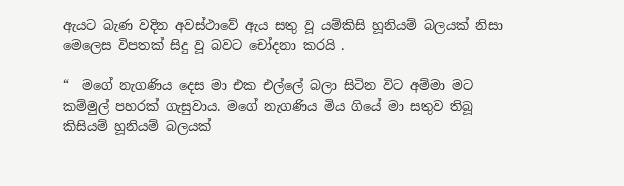ඇයට බැණ වදින අවස්ථාවේ ඇය සතු වූ යම්කිසි හූනියම් බලයක් නිසා මෙලෙස විපතක් සිදු වූ බවට චෝදනා කරයි .

“  මගේ නැගණිය දෙස මා එක එල්ලේ බලා සිටින විට අම්මා මට කම්මුල් පහරක් ගැසුවාය. මගේ නැගණිය මිය ගියේ මා සතුව තිබූ කිසියම් හූනියම් බලයක්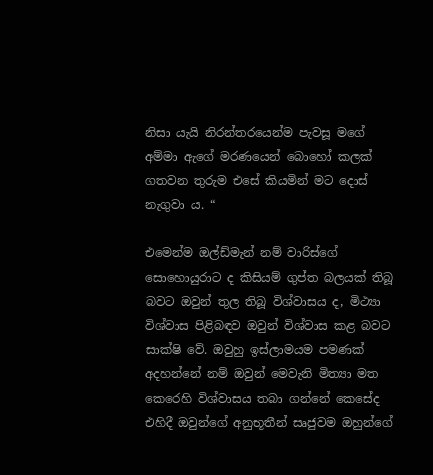නිසා යැයි නිරන්තරයෙන්ම පැවසූ මගේ අම්මා ඇගේ මරණයෙන් බොහෝ කලක් ගතවන තුරුම එසේ කියමින් මට දොස් නැගුවා ය. “

එමෙන්ම ඔල්ඩ්මැන් නම් වාරිස්ගේ සොහොයුරාට ද කිසියම් ගුප්ත බලයක් තිබූ බවට ඔවුන් තුල තිබූ විශ්වාසය ද, මිථ්‍යා විශ්වාස පිළිබඳව ඔවුන් විශ්වාස කළ බවට සාක්ෂි වේ. ඔවුහු ඉස්ලාමයම පමණක් අදහන්නේ නම් ඔවුන් මෙවැනි මිත්‍යා මත කෙරෙහි විශ්වාසය තබා ගන්නේ කෙසේද එහිදී ඔවුන්ගේ අනුභූතීන් සෘජුවම ඔහුන්ගේ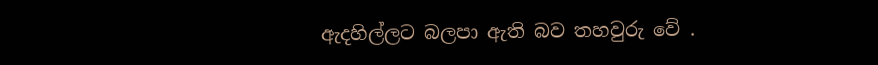ඇදහිල්ලට බලපා ඇති බව තහවුරු වේ .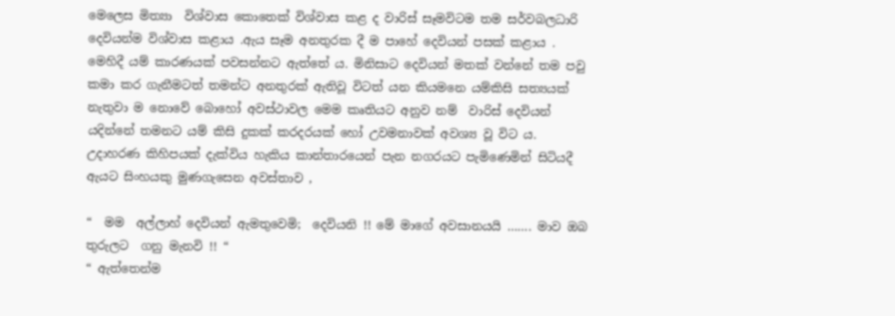මෙලෙස මිත්‍යා  විශ්වාස කොතෙක් විශ්වාස කළ ද වාරිස් සෑමවිටම තම සර්වබලධාරි දෙවියන්ම විශ්වාස කළාය .ඇය සෑම අනතුරක දී ම පාහේ දෙවියන් පසක් කළාය . මෙහිදී යම් කාරණයක් පවසන්නට ඇත්තේ ය. මිනිසාට දෙවියන් මතක් වන්නේ තම පවු කමා කර ගැනීමටත් තමන්ට අනතුරක් ඇතිවූ විටත් යන කියමනෙ යම්කිසි සත්‍යයක් නැතුවා ම නොවේ බොහෝ අවස්ථාවල මෙම කෘතියට අනුව නම්  වාරිස් දෙවියන් යදින්නේ තමනට යම් කිසි දුකක් කරදරයක් හෝ උවමනාවක් අවශ්‍ය වූ විට ය. උදාහරණ කිහිපයක් දැක්විය හැකිය කාන්තාරයෙන් පැන නගරයට පැමිණෙමින් සිටියදී ඇයට සිංහයකු මුණගැසෙන අවස්තාව ,

“  මම  අල්ලාහ් දෙවියන් ඇමතුවෙමි;  දෙවියනි !! මේ මාගේ අවසානයයි ……. මාව ඔබ තුරුලට  ගනු මැනවි !! “
“ ඇත්තෙන්ම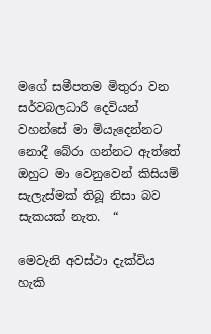මගේ සමීපතම මිතුරා වන සර්වබලධාරී දෙවියන් වහන්සේ මා මියැදෙන්නට නොදී බේරා ගන්නට ඇත්තේ ඔහුට මා වෙනුවෙන් කිසියම් සැලැස්මක් තිබූ නිසා බව සැකයක් නැත.  “

මෙවැනි අවස්ථා දැක්විය හැකි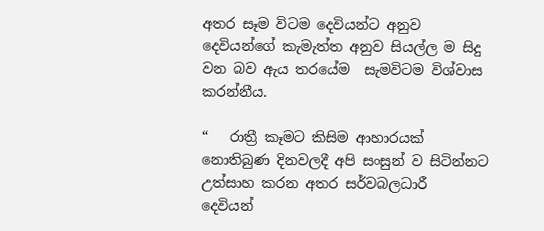අතර සෑම විටම දෙවියන්ට අනුව දෙවියන්ගේ කැමැත්ත අනුව සියල්ල ම සිදු වන බව ඇය තරයේම  සැමවිටම විශ්වාස කරන්නීය.

“   රාත්‍රී කෑමට කිසිම ආහාරයක් නොතිබුණ දිනවලදී අපි සංසුන් ව සිටින්නට උත්සාහ කරන අතර සර්වබලධාරී  දෙවියන්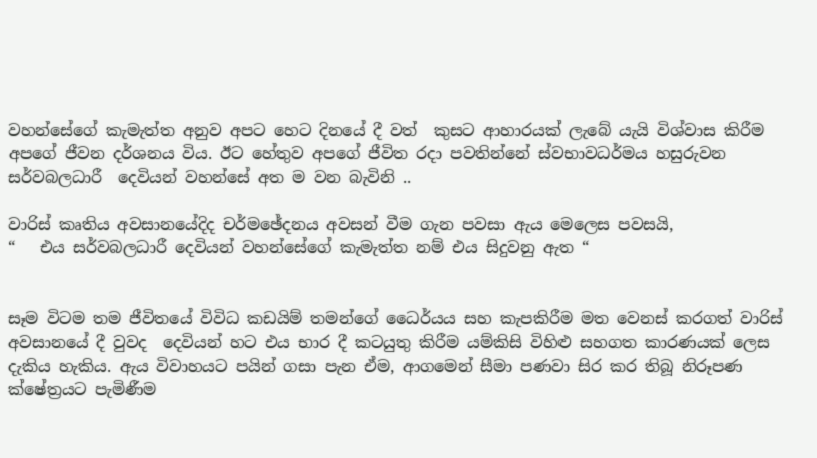වහන්සේගේ කැමැත්ත අනුව අපට හෙට දිනයේ දී වත්  කුසට ආහාරයක් ලැබේ යැයි විශ්වාස කිරීම අපගේ ජීවන දර්ශනය විය. ඊට හේතුව අපගේ ජීවිත රදා පවතින්නේ ස්වභාවධර්මය හසුරුවන සර්වබලධාරී  දෙවියන් වහන්සේ අත ම වන බැවිනි ..

වා‍රිස් කෘතිය අවසානයේදිද චර්මඡේදනය අවසන් වීම ගැන පවසා ඇය මෙලෙස පවසයි,
“   එය සර්වබලධාරී දෙවියන් වහන්සේගේ කැමැත්ත නම් එය සිදුවනු ඇත “


සෑම විටම තම ජීවිතයේ විවිධ කඩයිම් තමන්ගේ ධෛර්යය සහ කැපකිරීම මත වෙනස් කරගත් වාරිස් අවසානයේ දී වුවද  දෙවියන් හට එය භාර දී කටයුතු කිරීම යම්කිසි විහිළු සහගත කාරණයක් ලෙස දැකිය හැකිය. ඇය විවාහයට පයින් ගසා පැන ඒම, ආගමෙන් සීමා පණවා සිර කර තිබූ නිරූපණ ක්ෂේත්‍රයට පැමිණීම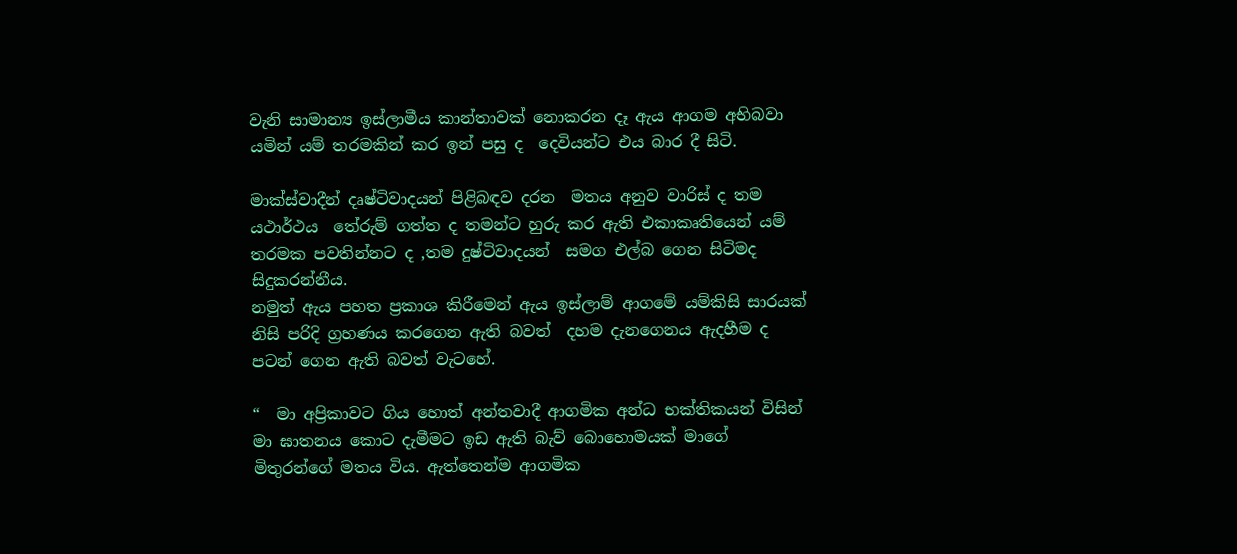වැනි සාමාන්‍ය ඉස්ලාමීය කාන්තාවක් නොකරන දෑ ඇය ආගම අභිබවා යමින් යම් තරමකින් කර ඉන් පසු ද  දෙවියන්ට එය බාර දී සිටි.

මාක්ස්වාදීන් දෘෂ්ටිවාදයන් පිළිබඳව දරන  මතය අනුව වාරිස් ද තම යථාර්ථය  තේරුම් ගත්ත ද තමන්ට හුරු කර ඇති එකාකෘතියෙන් යම් තරමක පවතින්නට ද ,තම දුෂ්ටිවාදයන්  සමග එල්බ ගෙන සිටිමද සිදුකරන්නීය.
නමුත් ඇය පහත ප්‍රකාශ කිරීමෙන් ඇය ඉස්ලාම් ආගමේ යම්කිසි සාරයක්  නිසි පරිදි ග්‍රහණය කරගෙන ඇති බවත්  දහම දැනගෙනය ඇදහීම ද පටන් ගෙන ඇති බවත් වැටහේ.

“  මා අප්‍රිකාවට ගිය හොත් අන්තවාදී ආගමික අන්ධ භක්තිකයන් විසින් මා ඝාතනය කොට දැමීමට ඉඩ ඇති බැව් බොහොමයක් මාගේ මිතුරන්ගේ මතය විය. ඇත්තෙන්ම ආගමික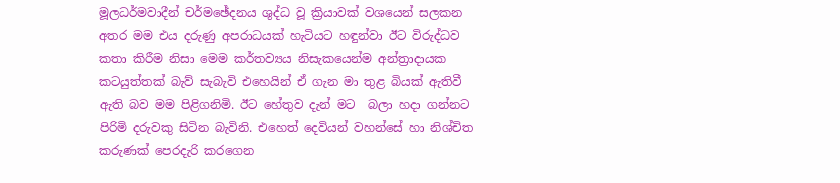මූලධර්මවාදීන් චර්මඡේදනය ශුද්ධ වූ ක්‍රියාවක් වශයෙන් සලකන අතර මම එය දරුණු අපරාධයක් හැටියට හඳුන්වා ඊට විරුද්ධව කතා කිරීම නිසා මෙම කර්තව්‍යය නිසැකයෙන්ම අන්ත්‍රාදායක කටයුත්තක් බැව් සැබැවි එහෙයින් ඒ ගැන මා තුළ බියක් ඇතිවී ඇති බව මම පිළිගනිමි. ඊට හේතුව දැන් මට  බලා හදා ගන්නට පිරිමි දරුවකු සිටින බැවිනි. එහෙත් දෙවියන් වහන්සේ හා නිශ්චිත කරුණක් පෙරදැරි කරගෙන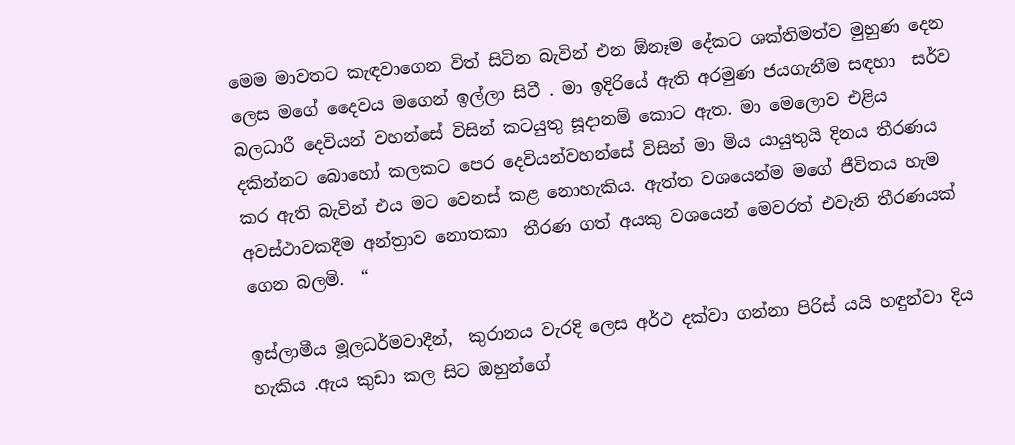මෙම මාවතට කැඳවාගෙන විත් සිටින බැවින් එන ඕනෑම දේකට ශක්තිමත්ව මුහුණ දෙන ලෙස මගේ දෛවය මගෙන් ඉල්ලා සිටී . මා ඉදිරියේ ඇති අරමුණ ජයගැනීම සඳහා  සර්ව බලධාරී දෙවියන් වහන්සේ විසින් කටයුතු සූදානම් කොට ඇත. මා මෙලොව එළිය දකින්නට බොහෝ කලකට පෙර දෙවියන්වහන්සේ විසින් මා මිය යායුතුයි දිනය තීරණය කර ඇති බැවින් එය මට වෙනස් කළ නොහැකිය. ඇත්ත වශයෙන්ම මගේ ජීවිතය හැම අවස්ථාවකදීම අන්ත්‍රාව නොතකා  තීරණ ගත් අයකු වශයෙන් මෙවරත් එවැනි තීරණයක් ගෙන බලමි.  “

ඉස්ලාමීය මූලධර්මවාදීන්,  කුරානය වැරදි ලෙස අර්ථ දක්වා ගන්නා පිරිස් යයි හඳුන්වා දිය හැකිය .ඇය කුඩා කල සිට ඔහුන්ගේ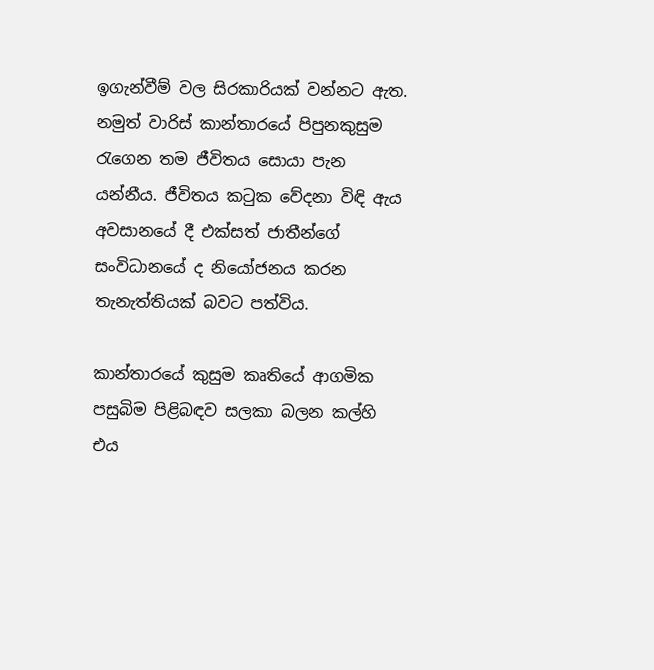ඉගැන්වීම් වල සිරකාරියක් වන්නට ඇත. නමුත් වාරිස් කාන්තාරයේ පිපුනකුසුම රැගෙන තම ජීවිතය සොයා පැන යන්නීය. ජීවිතය කටුක වේදනා විඳි ඇය අවසානයේ දී එක්සත් ජාතීන්ගේ සංවිධානයේ ද නියෝජනය කරන තැනැත්තියක් බවට පත්විය.

කාන්තාරයේ කුසුම කෘතියේ ආගමික පසුබිම පිළිබඳව සලකා බලන කල්හි එය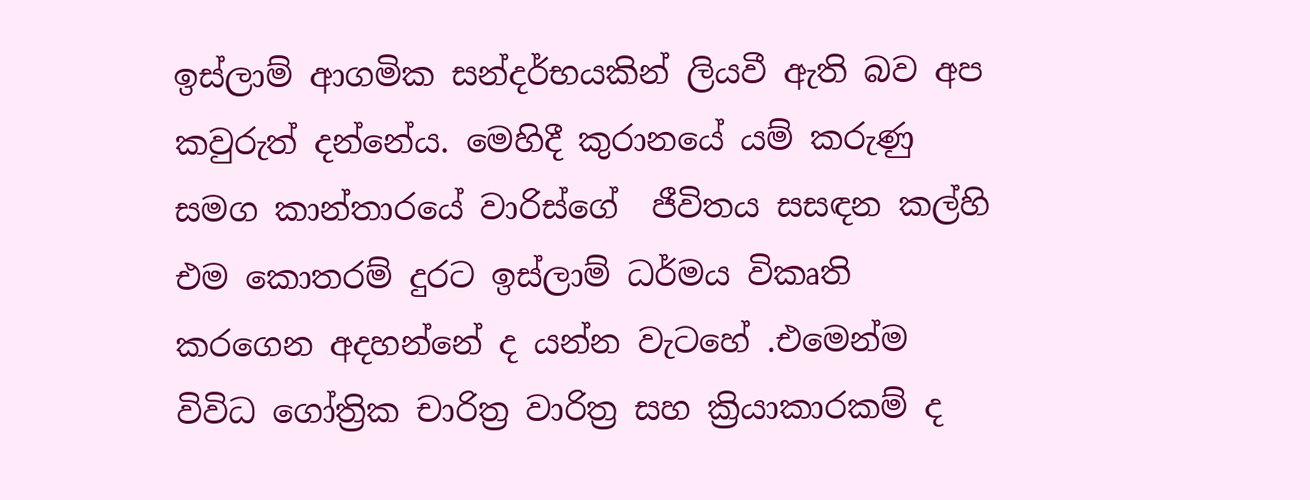ඉස්ලාම් ආගමික සන්දර්භයකින් ලියවී ඇති බව අප කවුරුත් දන්නේය. මෙහිදී කුරානයේ යම් කරුණු සමග කාන්තාරයේ වාරිස්ගේ  ජීවිතය සසඳන කල්හි එම කොතරම් දුරට ඉස්ලාම් ධර්මය විකෘති කරගෙන අදහන්නේ ද යන්න වැටහේ .එමෙන්ම විවිධ ගෝත්‍රික චාරිත්‍ර වාරිත්‍ර සහ ක්‍රියාකාරකම් ද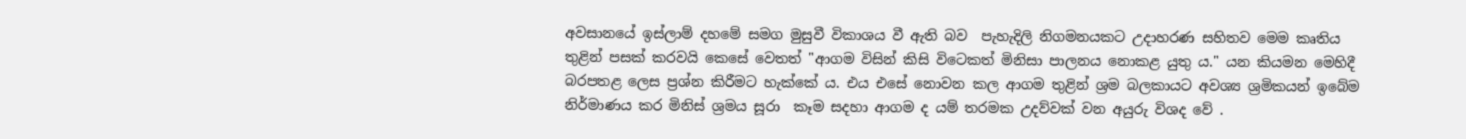අවසානයේ ඉස්ලාම් දහමේ සමග මුසුවී විකාශය වී ඇති බව  පැහැදිලි නිගමනයකට උදාහරණ සහිතව මෙම කෘතිය තුළින් පසක් කරවයි කෙසේ වෙතත් "ආගම විසින් කිසි විටෙකත් මිනිසා පාලනය නොකළ යුතු ය." යන කියමන මෙහිදී බරපතළ ලෙස ප්‍රශ්න කිරීමට හැක්කේ ය. එය එසේ නොවන කල ආගම තුළින් ශ්‍රම බලකායට අවශ්‍ය ශ්‍රමිකයන් ඉබේම නිර්මාණය කර මිනිස් ශ්‍රමය සූරා  කෑම සදහා ආගම ද යම් තරමක උදව්වක් වන අයුරු විශද වේ .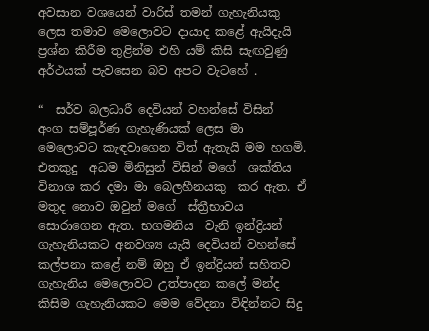අවසාන වශයෙන් වාරිස් තමන් ගැහැනියකු ලෙස තමාව මෙලොවට දායාද කළේ ඇයිදැයි  ප්‍රශ්න කිරීම තුළින්ම එහි යම් කිසි සැඟවුණු අර්ථයක් පැවසෙන බව අපට වැටහේ .

“  සර්ව බලධාරී දෙවියන් වහන්සේ විසින්  අංග සම්පූර්ණ ගැහැණියක් ලෙස මා මෙලොවට කැඳවාගෙන විත් ඇතැයි මම හගමි.  එතකුදු  අධම මිනිසුන් විසින් මගේ  ශක්තිය විනාශ කර දමා මා බෙලහීනයකු  කර ඇත. ඒ මතුද නොව ඔවුන් මගේ  ස්ත්‍රීභාවය සොරාගෙන ඇත. භගමනිය  වැනි ඉන්ද්‍රියන් ගැහැනියකට අනවශ්‍ය යැයි දෙවියන් වහන්සේ කල්පනා කළේ නම් ඔහු ඒ ඉන්ද්‍රියන් සහිතව ගැහැනිය මෙලොවට උත්පාදන කලේ මන්ද කිසිම ගැහැනියකට මෙම වේදනා විඳින්නට සිදු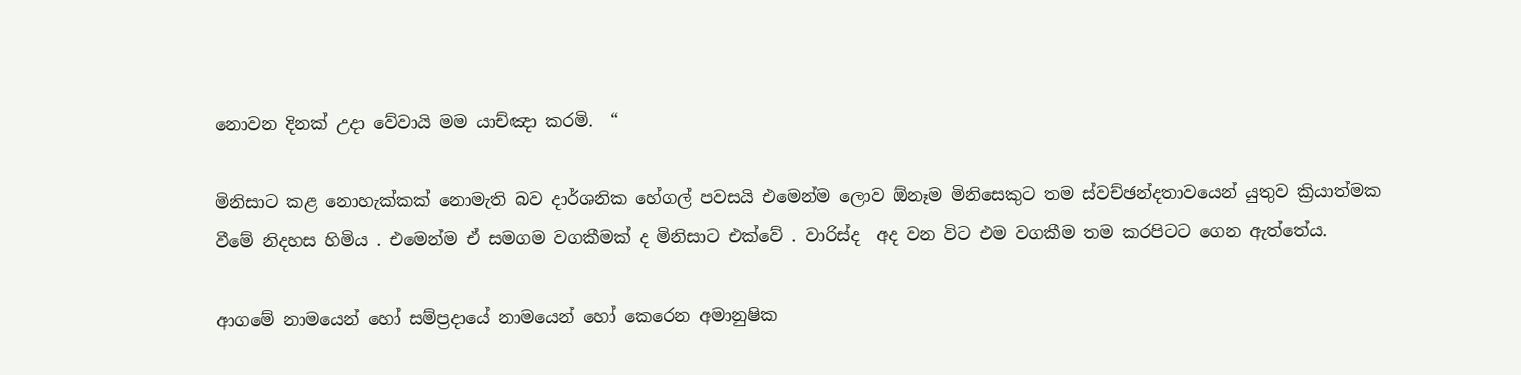නොවන දිනක් උදා වේවායි මම යාච්ඤා කරමි.  “

මිනිසාට කළ නොහැක්කක් නොමැති බව දාර්ශනික හේගල් පවසයි එමෙන්ම ලොව ඕනෑම මිනිසෙකුට තම ස්වච්ඡන්දතාවයෙන් යුතුව ක්‍රියාත්මක වීමේ නිදහස හිමිය . එමෙන්ම ඒ සමගම වගකීමක් ද මිනිසාට එක්වේ . වාරිස්ද  අද වන විට එම වගකීම තම කරපිටට ගෙන ඇත්තේය.

ආගමේ නාමයෙන් හෝ සම්ප්‍රදායේ නාමයෙන් හෝ කෙරෙන අමානුෂික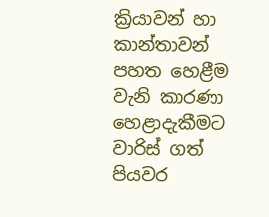ක්‍රියාවන් හා කාන්තාවන් පහත හෙළීම වැනි කාරණා හෙළාදැකීමට වාරිස් ගත් පියවර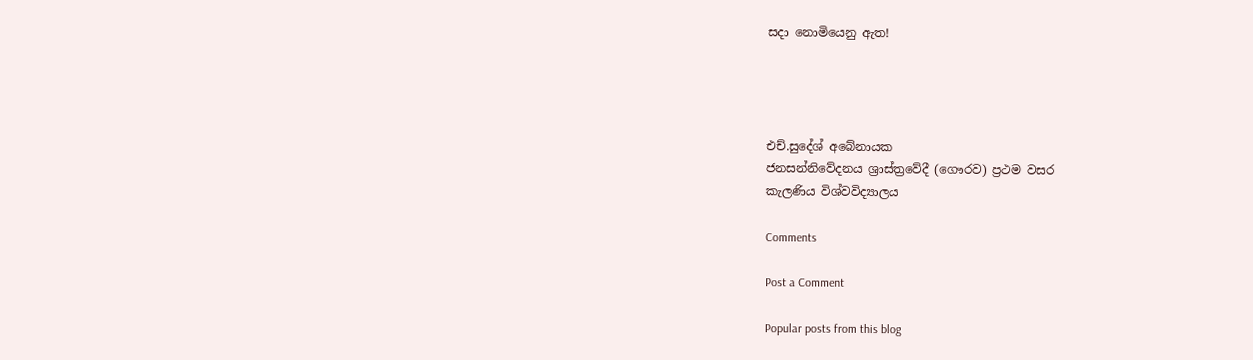සදා නොමියෙනු ඇත!




එච්.සුදේශ් අබේනායක
ජනසන්නිවේදනය ශ්‍රාස්ත්‍රවේදී (ගෞරව) ප්‍රථම වසර
කැලණිය විශ්වවිද්‍යාලය

Comments

Post a Comment

Popular posts from this blog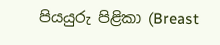පියයුරු පිළිකා (Breast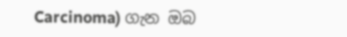Carcinoma) ගැන ඔබ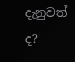දැනුවත් ද?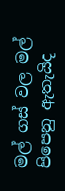මල් ගස් වල මල් පිපෙනු ඇතැයිද